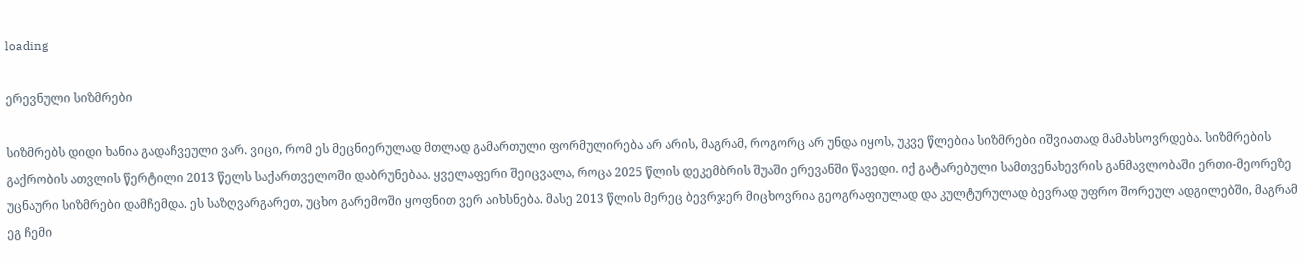loading

ერევნული სიზმრები

სიზმრებს დიდი ხანია გადაჩვეული ვარ. ვიცი, რომ ეს მეცნიერულად მთლად გამართული ფორმულირება არ არის, მაგრამ, როგორც არ უნდა იყოს, უკვე წლებია სიზმრები იშვიათად მამახსოვრდება. სიზმრების გაქრობის ათვლის წერტილი 2013 წელს საქართველოში დაბრუნებაა. ყველაფერი შეიცვალა, როცა 2025 წლის დეკემბრის შუაში ერევანში წავედი. იქ გატარებული სამთვენახევრის განმავლობაში ერთი-მეორეზე უცნაური სიზმრები დამჩემდა. ეს საზღვარგარეთ, უცხო გარემოში ყოფნით ვერ აიხსნება. მასე 2013 წლის მერეც ბევრჯერ მიცხოვრია გეოგრაფიულად და კულტურულად ბევრად უფრო შორეულ ადგილებში, მაგრამ ეგ ჩემი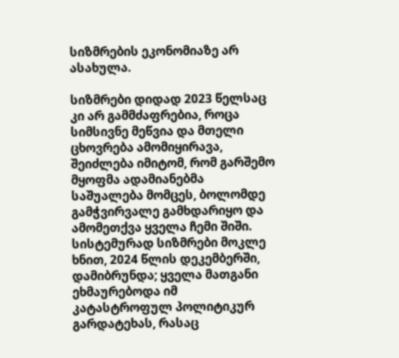სიზმრების ეკონომიაზე არ ასახულა.

სიზმრები დიდად 2023 წელსაც კი არ გამმძაფრებია, როცა სიმსივნე მეწვია და მთელი ცხოვრება ამომიყირავა, შეიძლება იმიტომ, რომ გარშემო მყოფმა ადამიანებმა საშუალება მომცეს, ბოლომდე გამჭვირვალე გამხდარიყო და ამომეთქვა ყველა ჩემი შიში. სისტემურად სიზმრები მოკლე ხნით, 2024 წლის დეკემბერში, დამიბრუნდა; ყველა მათგანი ეხმაურებოდა იმ კატასტროფულ პოლიტიკურ გარდატეხას, რასაც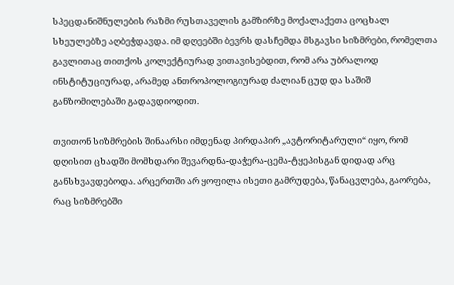სპეცდანიშნულების რაზმი რუსთაველის გამზირზე მოქალაქეთა ცოცხალ სხეულებზე აღბეჭდავდა. იმ დღეებში ბევრს დასჩემდა მსგავსი სიზმრები, რომელთა გავლითაც თითქოს კოლექტიურად ვითავისებდით, რომ არა უბრალოდ ინსტიტუციურად, არამედ ანთროპოლოგიურად ძალიან ცუდ და საშიშ განზომილებაში გადავდიოდით.

თვითონ სიზმრების შინაარსი იმდენად პირდაპირ „ავტორიტარული“ იყო, რომ დღისით ცხადში მომხდარი შევარდნა-დაჭერა-ცემა-ტყეპისგან დიდად არც განსხვავდებოდა. არცერთში არ ყოფილა ისეთი გამრუდება, წანაცვლება, გაორება, რაც სიზმრებში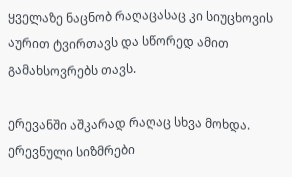ყველაზე ნაცნობ რაღაცასაც კი სიუცხოვის აურით ტვირთავს და სწორედ ამით გამახსოვრებს თავს.

ერევანში აშკარად რაღაც სხვა მოხდა. ერევნული სიზმრები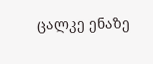ცალკე ენაზე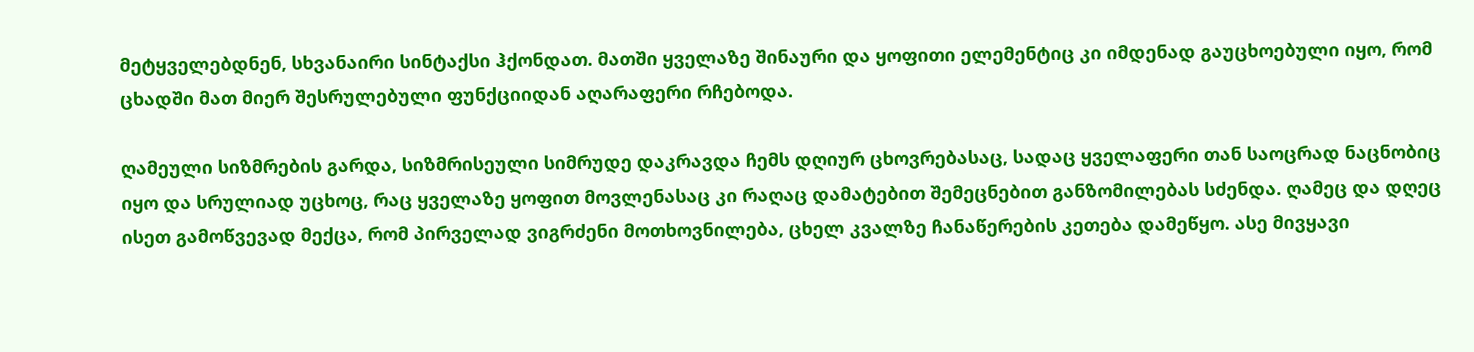მეტყველებდნენ, სხვანაირი სინტაქსი ჰქონდათ. მათში ყველაზე შინაური და ყოფითი ელემენტიც კი იმდენად გაუცხოებული იყო, რომ ცხადში მათ მიერ შესრულებული ფუნქციიდან აღარაფერი რჩებოდა.

ღამეული სიზმრების გარდა, სიზმრისეული სიმრუდე დაკრავდა ჩემს დღიურ ცხოვრებასაც, სადაც ყველაფერი თან საოცრად ნაცნობიც იყო და სრულიად უცხოც, რაც ყველაზე ყოფით მოვლენასაც კი რაღაც დამატებით შემეცნებით განზომილებას სძენდა. ღამეც და დღეც ისეთ გამოწვევად მექცა, რომ პირველად ვიგრძენი მოთხოვნილება, ცხელ კვალზე ჩანაწერების კეთება დამეწყო. ასე მივყავი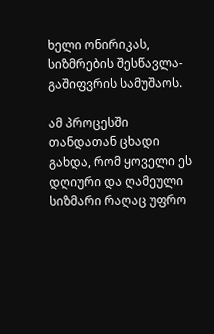ხელი ონირიკას, სიზმრების შესწავლა-გაშიფვრის სამუშაოს.

ამ პროცესში თანდათან ცხადი გახდა, რომ ყოველი ეს დღიური და ღამეული სიზმარი რაღაც უფრო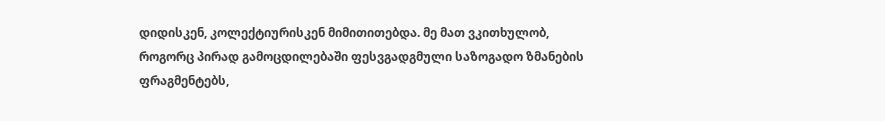დიდისკენ, კოლექტიურისკენ მიმითითებდა. მე მათ ვკითხულობ, როგორც პირად გამოცდილებაში ფესვგადგმული საზოგადო ზმანების ფრაგმენტებს,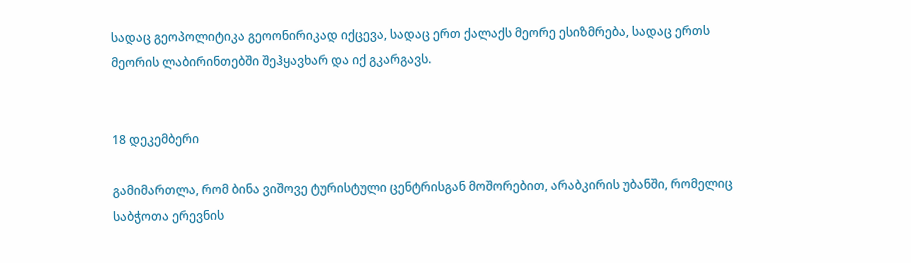სადაც გეოპოლიტიკა გეოონირიკად იქცევა, სადაც ერთ ქალაქს მეორე ესიზმრება, სადაც ერთს მეორის ლაბირინთებში შეჰყავხარ და იქ გკარგავს.


18 დეკემბერი

გამიმართლა, რომ ბინა ვიშოვე ტურისტული ცენტრისგან მოშორებით, არაბკირის უბანში, რომელიც საბჭოთა ერევნის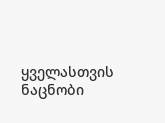ყველასთვის ნაცნობი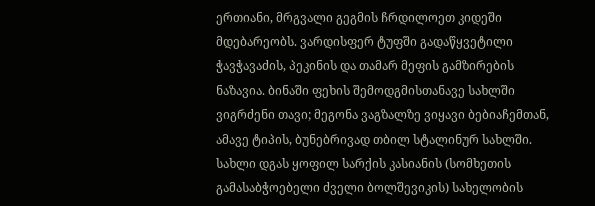ერთიანი, მრგვალი გეგმის ჩრდილოეთ კიდეში მდებარეობს. ვარდისფერ ტუფში გადაწყვეტილი ჭავჭავაძის, პეკინის და თამარ მეფის გამზირების ნაზავია. ბინაში ფეხის შემოდგმისთანავე სახლში ვიგრძენი თავი; მეგონა ვაგზალზე ვიყავი ბებიაჩემთან, ამავე ტიპის, ბუნებრივად თბილ სტალინურ სახლში. სახლი დგას ყოფილ სარქის კასიანის (სომხეთის გამასაბჭოებელი ძველი ბოლშევიკის) სახელობის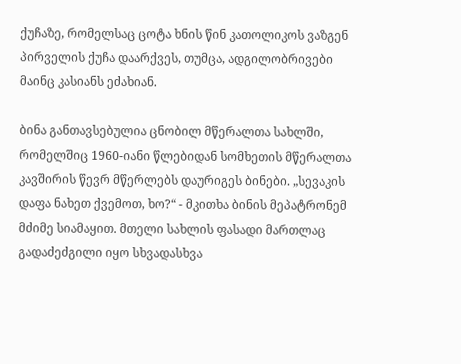ქუჩაზე, რომელსაც ცოტა ხნის წინ კათოლიკოს ვაზგენ პირველის ქუჩა დაარქვეს, თუმცა, ადგილობრივები მაინც კასიანს ეძახიან.

ბინა განთავსებულია ცნობილ მწერალთა სახლში, რომელშიც 1960-იანი წლებიდან სომხეთის მწერალთა კავშირის წევრ მწერლებს დაურიგეს ბინები. „სევაკის დაფა ნახეთ ქვემოთ, ხო?“ - მკითხა ბინის მეპატრონემ მძიმე სიამაყით. მთელი სახლის ფასადი მართლაც გადაძეძგილი იყო სხვადასხვა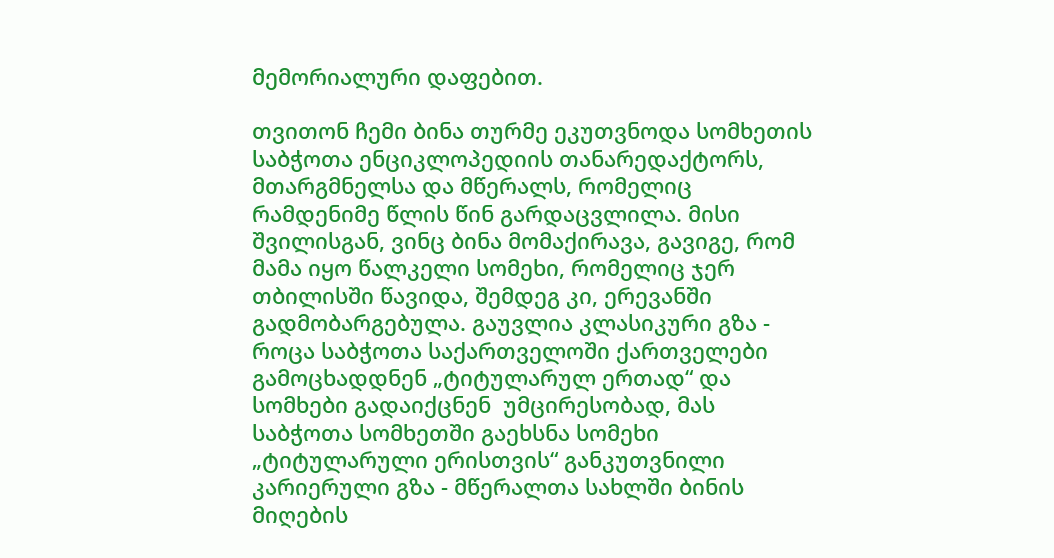მემორიალური დაფებით.

თვითონ ჩემი ბინა თურმე ეკუთვნოდა სომხეთის საბჭოთა ენციკლოპედიის თანარედაქტორს, მთარგმნელსა და მწერალს, რომელიც რამდენიმე წლის წინ გარდაცვლილა. მისი შვილისგან, ვინც ბინა მომაქირავა, გავიგე, რომ მამა იყო წალკელი სომეხი, რომელიც ჯერ თბილისში წავიდა, შემდეგ კი, ერევანში გადმობარგებულა. გაუვლია კლასიკური გზა - როცა საბჭოთა საქართველოში ქართველები გამოცხადდნენ „ტიტულარულ ერთად“ და სომხები გადაიქცნენ  უმცირესობად, მას საბჭოთა სომხეთში გაეხსნა სომეხი „ტიტულარული ერისთვის“ განკუთვნილი კარიერული გზა - მწერალთა სახლში ბინის მიღების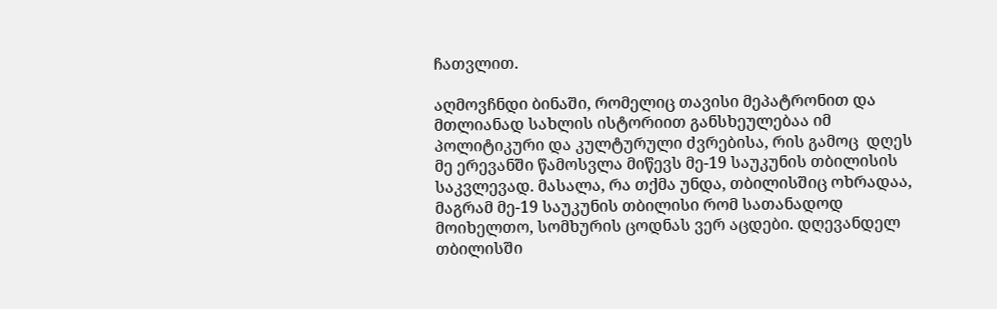ჩათვლით.

აღმოვჩნდი ბინაში, რომელიც თავისი მეპატრონით და მთლიანად სახლის ისტორიით განსხეულებაა იმ პოლიტიკური და კულტურული ძვრებისა, რის გამოც  დღეს მე ერევანში წამოსვლა მიწევს მე-19 საუკუნის თბილისის საკვლევად. მასალა, რა თქმა უნდა, თბილისშიც ოხრადაა, მაგრამ მე-19 საუკუნის თბილისი რომ სათანადოდ მოიხელთო, სომხურის ცოდნას ვერ აცდები. დღევანდელ თბილისში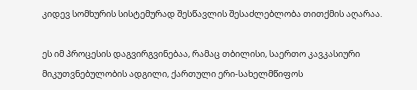კიდევ სომხურის სისტემურად შესწავლის შესაძლებლობა თითქმის აღარაა.

ეს იმ პროცესის დაგვირგვინებაა, რამაც თბილისი, საერთო კავკასიური მიკუთვნებულობის ადგილი, ქართული ერი-სახელმწიფოს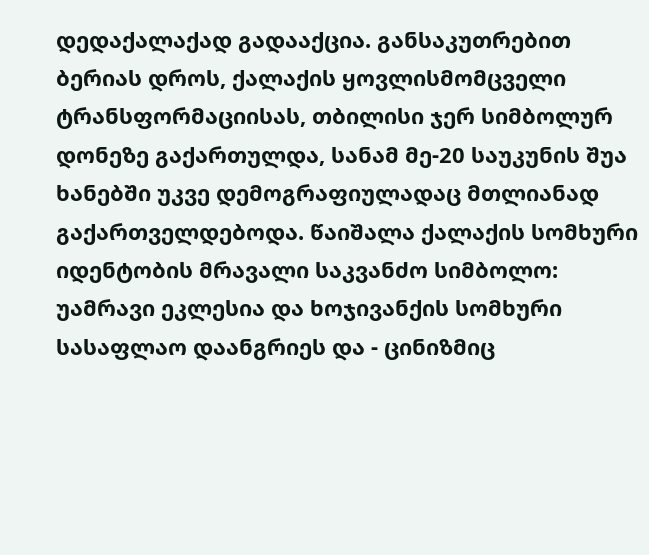დედაქალაქად გადააქცია. განსაკუთრებით ბერიას დროს, ქალაქის ყოვლისმომცველი ტრანსფორმაციისას, თბილისი ჯერ სიმბოლურ დონეზე გაქართულდა, სანამ მე-20 საუკუნის შუა ხანებში უკვე დემოგრაფიულადაც მთლიანად გაქართველდებოდა. წაიშალა ქალაქის სომხური იდენტობის მრავალი საკვანძო სიმბოლო: უამრავი ეკლესია და ხოჯივანქის სომხური სასაფლაო დაანგრიეს და - ცინიზმიც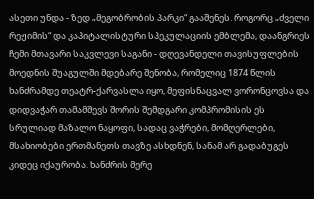ასეთი უნდა - ზედ „მეგობრობის პარკი“ გააშენეს. როგორც „ძველი რეჟიმის“ და კაპიტალისტური სპეკულაციის ემბლემა, დაანგრიეს ჩემი მთავარი საკვლევი საგანი - დღევანდელი თავისუფლების მოედნის შუაგულში მდებარე შენობა, რომელიც 1874 წლის ხანძრამდე თეატრ-ქარვასლა იყო, მეფისნაცვალ ვორონცოვსა და დიდვაჭარ თამამშევს შორის შემდგარი კომპრომისის ეს სრულიად მაზალო ნაყოფი, სადაც ვაჭრები, მომღერლები, მსახიობები ერთმანეთს თავზე ასხდნენ, სანამ არ გადაბუგეს კიდეც იქაურობა. ხანძრის მერე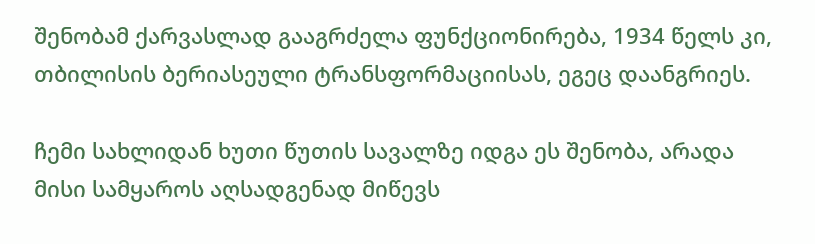შენობამ ქარვასლად გააგრძელა ფუნქციონირება, 1934 წელს კი, თბილისის ბერიასეული ტრანსფორმაციისას, ეგეც დაანგრიეს.

ჩემი სახლიდან ხუთი წუთის სავალზე იდგა ეს შენობა, არადა მისი სამყაროს აღსადგენად მიწევს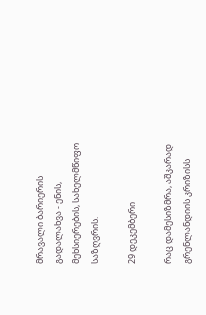მრავალი ბარიერის გადალახვა - ენის, მეხსიერების, სახელმწიფო საზღვრის.

29 დეკემბერი

რაც დამესიზმრა, აშკარად გრენლანდიის კრიზისს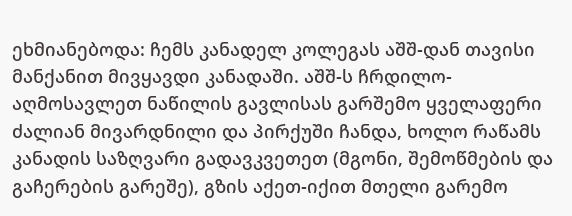ეხმიანებოდა: ჩემს კანადელ კოლეგას აშშ-დან თავისი მანქანით მივყავდი კანადაში. აშშ-ს ჩრდილო-აღმოსავლეთ ნაწილის გავლისას გარშემო ყველაფერი ძალიან მივარდნილი და პირქუში ჩანდა, ხოლო რაწამს კანადის საზღვარი გადავკვეთეთ (მგონი, შემოწმების და გაჩერების გარეშე), გზის აქეთ-იქით მთელი გარემო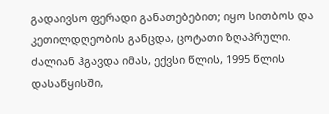გადაივსო ფერადი განათებებით; იყო სითბოს და კეთილდღეობის განცდა, ცოტათი ზღაპრული. ძალიან ჰგავდა იმას, ექვსი წლის, 1995 წლის დასაწყისში,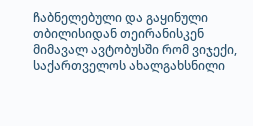ჩაბნელებული და გაყინული თბილისიდან თეირანისკენ მიმავალ ავტობუსში რომ ვიჯექი, საქართველოს ახალგახსნილი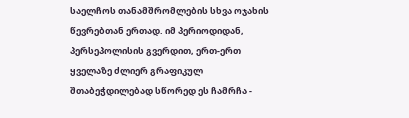საელჩოს თანამშრომლების სხვა ოჯახის წევრებთან ერთად. იმ პერიოდიდან, პერსეპოლისის გვერდით, ერთ-ერთ ყველაზე ძლიერ გრაფიკულ შთაბეჭდილებად სწორედ ეს ჩამრჩა -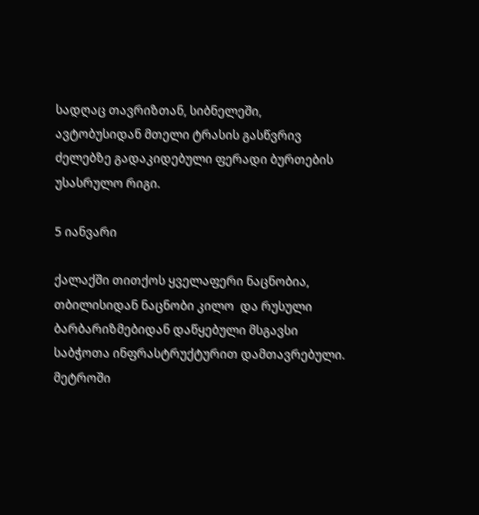სადღაც თავრიზთან, სიბნელეში, ავტობუსიდან მთელი ტრასის გასწვრივ ძელებზე გადაკიდებული ფერადი ბურთების უსასრულო რიგი.

5 იანვარი

ქალაქში თითქოს ყველაფერი ნაცნობია, თბილისიდან ნაცნობი კილო  და რუსული ბარბარიზმებიდან დაწყებული მსგავსი საბჭოთა ინფრასტრუქტურით დამთავრებული. მეტროში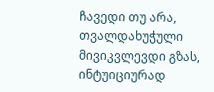ჩავედი თუ არა, თვალდახუჭული მივიკვლევდი გზას, ინტუიციურად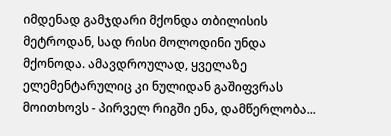იმდენად გამჯდარი მქონდა თბილისის მეტროდან, სად რისი მოლოდინი უნდა მქონოდა. ამავდროულად, ყველაზე ელემენტარულიც კი ნულიდან გაშიფვრას მოითხოვს - პირველ რიგში ენა, დამწერლობა...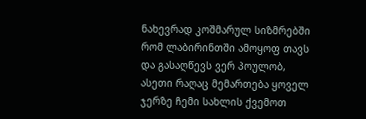ნახევრად კოშმარულ სიზმრებში რომ ლაბირინთში ამოყოფ თავს და გასაღწევს ვერ პოულობ, ასეთი რაღაც მემართება ყოველ ჯერზე ჩემი სახლის ქვემოთ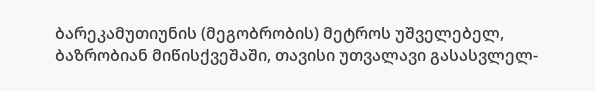ბარეკამუთიუნის (მეგობრობის) მეტროს უშველებელ, ბაზრობიან მიწისქვეშაში, თავისი უთვალავი გასასვლელ-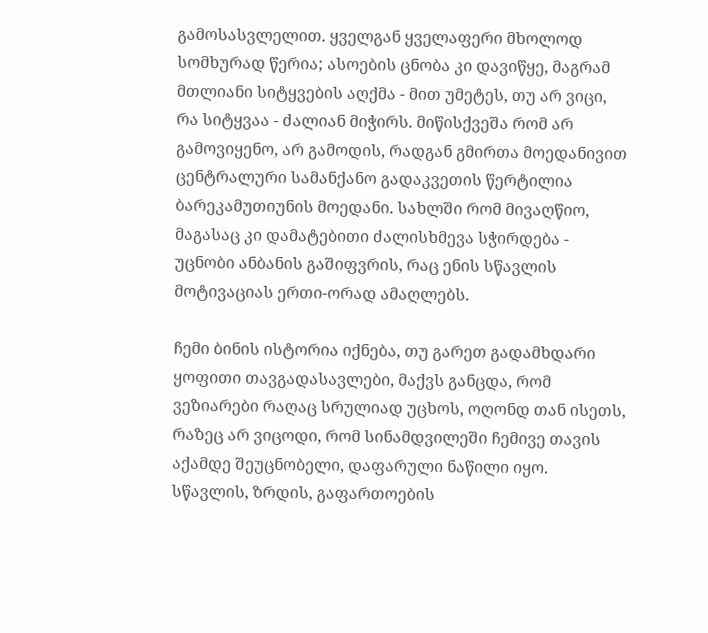გამოსასვლელით. ყველგან ყველაფერი მხოლოდ სომხურად წერია; ასოების ცნობა კი დავიწყე, მაგრამ მთლიანი სიტყვების აღქმა - მით უმეტეს, თუ არ ვიცი, რა სიტყვაა - ძალიან მიჭირს. მიწისქვეშა რომ არ გამოვიყენო, არ გამოდის, რადგან გმირთა მოედანივით ცენტრალური სამანქანო გადაკვეთის წერტილია ბარეკამუთიუნის მოედანი. სახლში რომ მივაღწიო, მაგასაც კი დამატებითი ძალისხმევა სჭირდება - უცნობი ანბანის გაშიფვრის, რაც ენის სწავლის მოტივაციას ერთი-ორად ამაღლებს.

ჩემი ბინის ისტორია იქნება, თუ გარეთ გადამხდარი ყოფითი თავგადასავლები, მაქვს განცდა, რომ ვეზიარები რაღაც სრულიად უცხოს, ოღონდ თან ისეთს, რაზეც არ ვიცოდი, რომ სინამდვილეში ჩემივე თავის აქამდე შეუცნობელი, დაფარული ნაწილი იყო. სწავლის, ზრდის, გაფართოების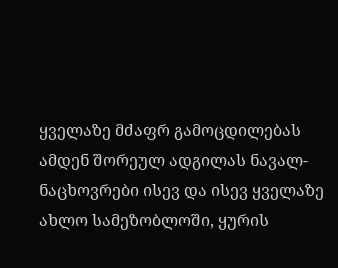ყველაზე მძაფრ გამოცდილებას ამდენ შორეულ ადგილას ნავალ-ნაცხოვრები ისევ და ისევ ყველაზე ახლო სამეზობლოში, ყურის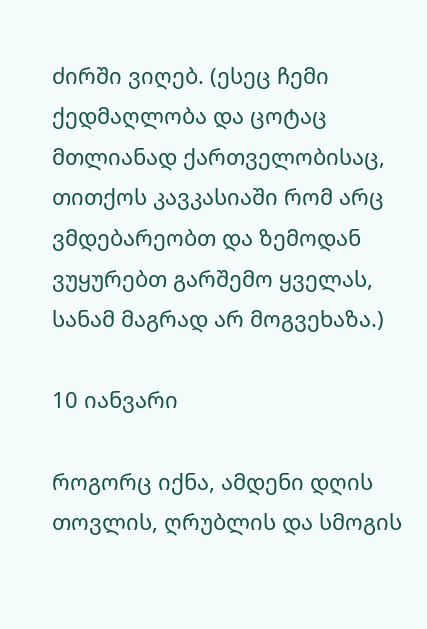ძირში ვიღებ. (ესეც ჩემი  ქედმაღლობა და ცოტაც მთლიანად ქართველობისაც, თითქოს კავკასიაში რომ არც ვმდებარეობთ და ზემოდან ვუყურებთ გარშემო ყველას,  სანამ მაგრად არ მოგვეხაზა.)

10 იანვარი

როგორც იქნა, ამდენი დღის თოვლის, ღრუბლის და სმოგის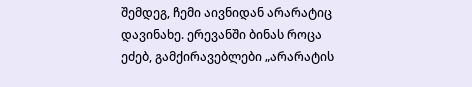შემდეგ, ჩემი აივნიდან არარატიც დავინახე. ერევანში ბინას როცა ეძებ, გამქირავებლები „არარატის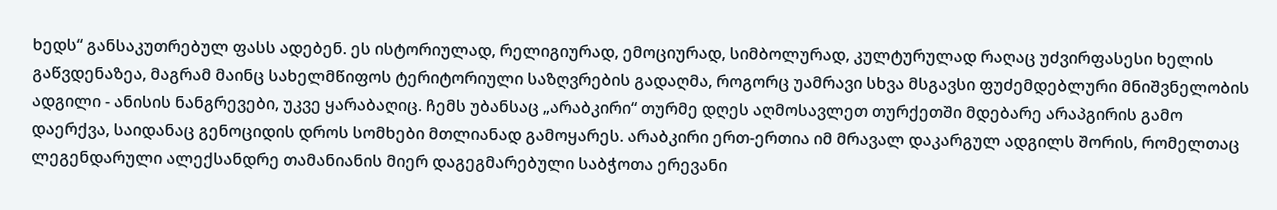ხედს“ განსაკუთრებულ ფასს ადებენ. ეს ისტორიულად, რელიგიურად, ემოციურად, სიმბოლურად, კულტურულად რაღაც უძვირფასესი ხელის გაწვდენაზეა, მაგრამ მაინც სახელმწიფოს ტერიტორიული საზღვრების გადაღმა, როგორც უამრავი სხვა მსგავსი ფუძემდებლური მნიშვნელობის ადგილი - ანისის ნანგრევები, უკვე ყარაბაღიც. ჩემს უბანსაც „არაბკირი“ თურმე დღეს აღმოსავლეთ თურქეთში მდებარე არაპგირის გამო დაერქვა, საიდანაც გენოციდის დროს სომხები მთლიანად გამოყარეს. არაბკირი ერთ-ერთია იმ მრავალ დაკარგულ ადგილს შორის, რომელთაც ლეგენდარული ალექსანდრე თამანიანის მიერ დაგეგმარებული საბჭოთა ერევანი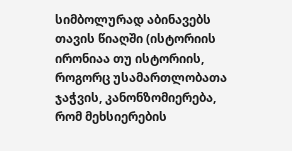სიმბოლურად აბინავებს თავის წიაღში (ისტორიის ირონიაა თუ ისტორიის, როგორც უსამართლობათა ჯაჭვის, კანონზომიერება, რომ მეხსიერების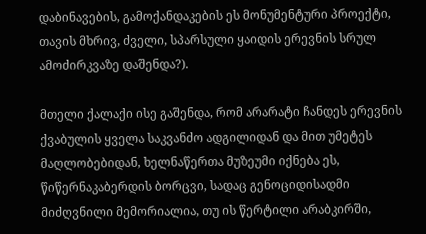დაბინავების, გამოქანდაკების ეს მონუმენტური პროექტი, თავის მხრივ, ძველი, სპარსული ყაიდის ერევნის სრულ ამოძირკვაზე დაშენდა?).

მთელი ქალაქი ისე გაშენდა, რომ არარატი ჩანდეს ერევნის ქვაბულის ყველა საკვანძო ადგილიდან და მით უმეტეს მაღლობებიდან, ხელნაწერთა მუზეუმი იქნება ეს, წიწერნაკაბერდის ბორცვი, სადაც გენოციდისადმი მიძღვნილი მემორიალია, თუ ის წერტილი არაბკირში,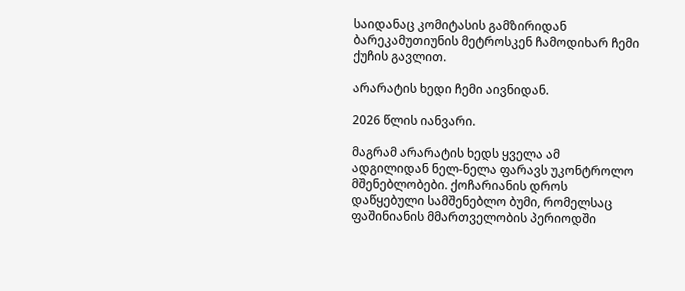საიდანაც კომიტასის გამზირიდან ბარეკამუთიუნის მეტროსკენ ჩამოდიხარ ჩემი ქუჩის გავლით.

არარატის ხედი ჩემი აივნიდან.

2026 წლის იანვარი.

მაგრამ არარატის ხედს ყველა ამ ადგილიდან ნელ-ნელა ფარავს უკონტროლო მშენებლობები. ქოჩარიანის დროს დაწყებული სამშენებლო ბუმი, რომელსაც ფაშინიანის მმართველობის პერიოდში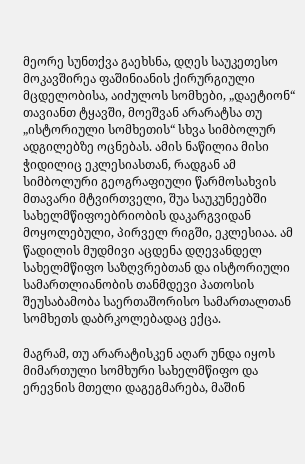მეორე სუნთქვა გაეხსნა, დღეს საუკეთესო მოკავშირეა ფაშინიანის ქირურგიული მცდელობისა, აიძულოს სომხები, „დაეტიონ“ თავიანთ ტყავში, მოეშვან არარატსა თუ „ისტორიული სომხეთის“ სხვა სიმბოლურ ადგილებზე ოცნებას. ამის ნაწილია მისი ჭიდილიც ეკლესიასთან, რადგან ამ სიმბოლური გეოგრაფიული წარმოსახვის მთავარი მტვირთველი, შუა საუკუნეებში სახელმწიფოებრიობის დაკარგვიდან მოყოლებული, პირველ რიგში, ეკლესიაა. ამ წადილის მუდმივი აცდენა დღევანდელ სახელმწიფო საზღვრებთან და ისტორიული სამართლიანობის თანმდევი პათოსის შეუსაბამობა საერთაშორისო სამართალთან სომხეთს დაბრკოლებადაც ექცა.

მაგრამ, თუ არარატისკენ აღარ უნდა იყოს მიმართული სომხური სახელმწიფო და ერევნის მთელი დაგეგმარება, მაშინ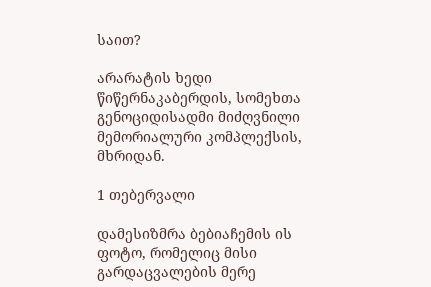საით?

არარატის ხედი წიწერნაკაბერდის, სომეხთა გენოციდისადმი მიძღვნილი მემორიალური კომპლექსის, მხრიდან.

1 თებერვალი

დამესიზმრა ბებიაჩემის ის ფოტო, რომელიც მისი გარდაცვალების მერე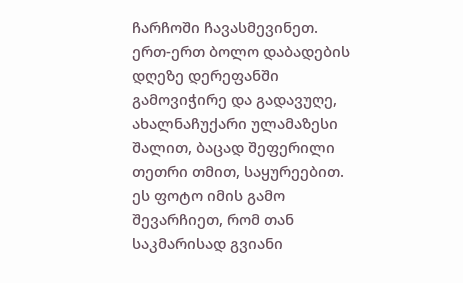ჩარჩოში ჩავასმევინეთ. ერთ-ერთ ბოლო დაბადების დღეზე დერეფანში გამოვიჭირე და გადავუღე, ახალნაჩუქარი ულამაზესი შალით, ბაცად შეფერილი თეთრი თმით, საყურეებით. ეს ფოტო იმის გამო შევარჩიეთ, რომ თან საკმარისად გვიანი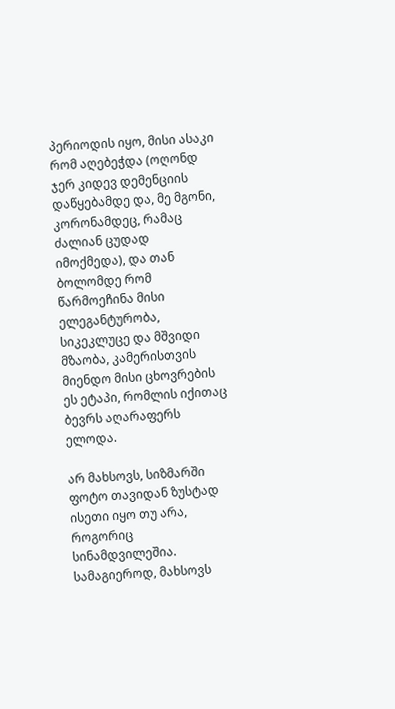პერიოდის იყო, მისი ასაკი რომ აღებეჭდა (ოღონდ ჯერ კიდევ დემენციის დაწყებამდე და, მე მგონი, კორონამდეც, რამაც ძალიან ცუდად იმოქმედა), და თან ბოლომდე რომ წარმოეჩინა მისი ელეგანტურობა, სიკეკლუცე და მშვიდი მზაობა, კამერისთვის მიენდო მისი ცხოვრების ეს ეტაპი, რომლის იქითაც ბევრს აღარაფერს ელოდა.

არ მახსოვს, სიზმარში ფოტო თავიდან ზუსტად ისეთი იყო თუ არა, როგორიც სინამდვილეშია. სამაგიეროდ, მახსოვს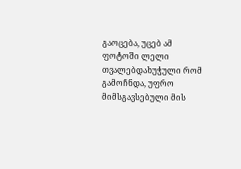გაოცება, უცებ ამ ფოტოში ლელი თვალებდახუჭული რომ გამოჩნდა, უფრო მიმსგავსებული მის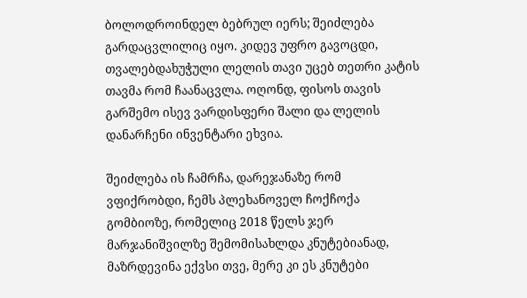ბოლოდროინდელ ბებრულ იერს; შეიძლება გარდაცვლილიც იყო. კიდევ უფრო გავოცდი, თვალებდახუჭული ლელის თავი უცებ თეთრი კატის თავმა რომ ჩაანაცვლა. ოღონდ, ფისოს თავის გარშემო ისევ ვარდისფერი შალი და ლელის დანარჩენი ინვენტარი ეხვია.

შეიძლება ის ჩამრჩა, დარეჯანაზე რომ ვფიქრობდი, ჩემს პლეხანოველ ჩოქჩოქა გომბიოზე, რომელიც 2018 წელს ჯერ მარჯანიშვილზე შემომისახლდა კნუტებიანად, მაზრდევინა ექვსი თვე, მერე კი ეს კნუტები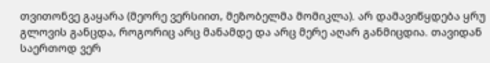თვითონვე გაყარა (მეორე ვერსიით, მეზობელმა მომიკლა). არ დამავიწყდება ყრუ გლოვის განცდა, როგორიც არც მანამდე და არც მერე აღარ განმიცდია. თავიდან საერთოდ ვერ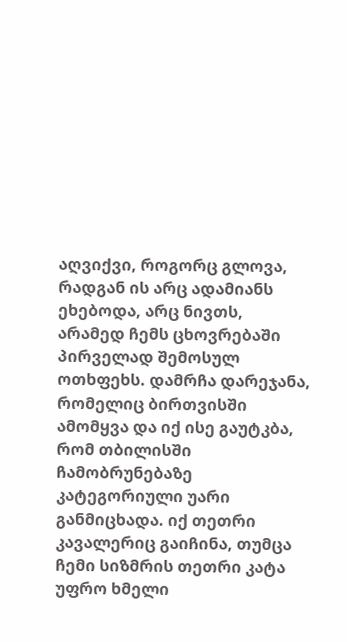აღვიქვი, როგორც გლოვა, რადგან ის არც ადამიანს ეხებოდა, არც ნივთს, არამედ ჩემს ცხოვრებაში პირველად შემოსულ ოთხფეხს. დამრჩა დარეჯანა, რომელიც ბირთვისში ამომყვა და იქ ისე გაუტკბა, რომ თბილისში ჩამობრუნებაზე კატეგორიული უარი განმიცხადა. იქ თეთრი კავალერიც გაიჩინა, თუმცა ჩემი სიზმრის თეთრი კატა უფრო ხმელი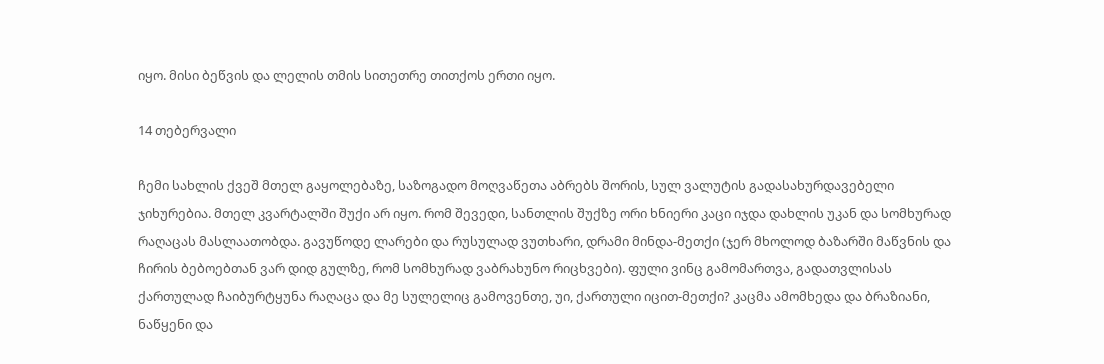იყო. მისი ბეწვის და ლელის თმის სითეთრე თითქოს ერთი იყო.

14 თებერვალი

ჩემი სახლის ქვეშ მთელ გაყოლებაზე, საზოგადო მოღვაწეთა აბრებს შორის, სულ ვალუტის გადასახურდავებელი ჯიხურებია. მთელ კვარტალში შუქი არ იყო. რომ შევედი, სანთლის შუქზე ორი ხნიერი კაცი იჯდა დახლის უკან და სომხურად რაღაცას მასლაათობდა. გავუწოდე ლარები და რუსულად ვუთხარი, დრამი მინდა-მეთქი (ჯერ მხოლოდ ბაზარში მაწვნის და ჩირის ბებოებთან ვარ დიდ გულზე, რომ სომხურად ვაბრახუნო რიცხვები). ფული ვინც გამომართვა, გადათვლისას ქართულად ჩაიბურტყუნა რაღაცა და მე სულელიც გამოვენთე, უი, ქართული იცით-მეთქი? კაცმა ამომხედა და ბრაზიანი, ნაწყენი და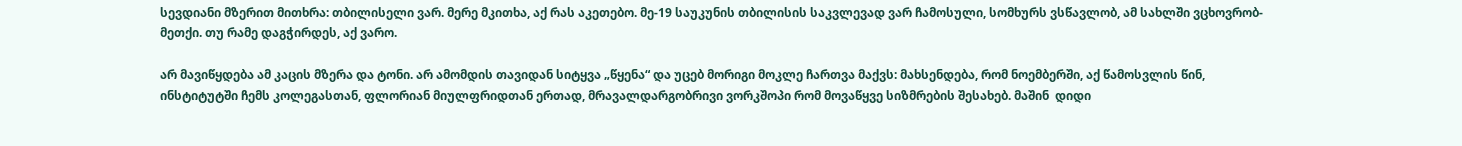სევდიანი მზერით მითხრა: თბილისელი ვარ. მერე მკითხა, აქ რას აკეთებო. მე-19 საუკუნის თბილისის საკვლევად ვარ ჩამოსული, სომხურს ვსწავლობ, ამ სახლში ვცხოვრობ-მეთქი. თუ რამე დაგჭირდეს, აქ ვარო.

არ მავიწყდება ამ კაცის მზერა და ტონი. არ ამომდის თავიდან სიტყვა „წყენა“ და უცებ მორიგი მოკლე ჩართვა მაქვს: მახსენდება, რომ ნოემბერში, აქ წამოსვლის წინ, ინსტიტუტში ჩემს კოლეგასთან, ფლორიან მიულფრიდთან ერთად, მრავალდარგობრივი ვორკშოპი რომ მოვაწყვე სიზმრების შესახებ. მაშინ  დიდი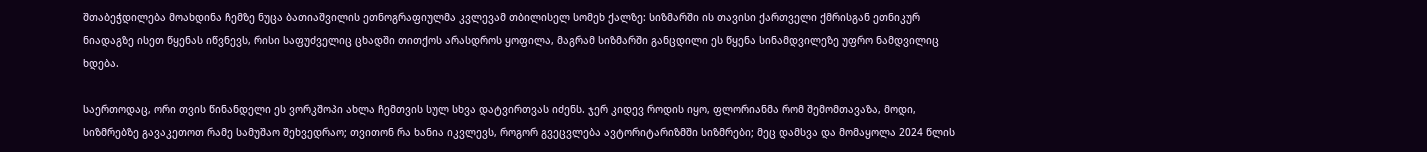შთაბეჭდილება მოახდინა ჩემზე ნუცა ბათიაშვილის ეთნოგრაფიულმა კვლევამ თბილისელ სომეხ ქალზე: სიზმარში ის თავისი ქართველი ქმრისგან ეთნიკურ ნიადაგზე ისეთ წყენას იწვნევს, რისი საფუძველიც ცხადში თითქოს არასდროს ყოფილა, მაგრამ სიზმარში განცდილი ეს წყენა სინამდვილეზე უფრო ნამდვილიც ხდება.

საერთოდაც, ორი თვის წინანდელი ეს ვორკშოპი ახლა ჩემთვის სულ სხვა დატვირთვას იძენს. ჯერ კიდევ როდის იყო, ფლორიანმა რომ შემომთავაზა, მოდი, სიზმრებზე გავაკეთოთ რამე სამუშაო შეხვედრაო; თვითონ რა ხანია იკვლევს, როგორ გვეცვლება ავტორიტარიზმში სიზმრები; მეც დამსვა და მომაყოლა 2024 წლის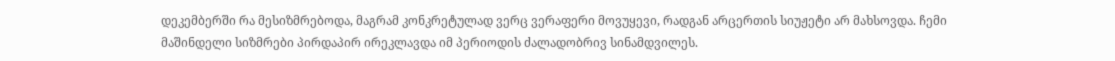დეკემბერში რა მესიზმრებოდა, მაგრამ კონკრეტულად ვერც ვერაფერი მოვუყევი, რადგან არცერთის სიუჟეტი არ მახსოვდა. ჩემი მაშინდელი სიზმრები პირდაპირ ირეკლავდა იმ პერიოდის ძალადობრივ სინამდვილეს.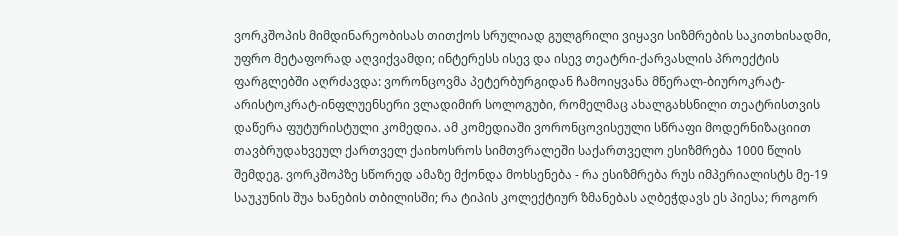ვორკშოპის მიმდინარეობისას თითქოს სრულიად გულგრილი ვიყავი სიზმრების საკითხისადმი, უფრო მეტაფორად აღვიქვამდი; ინტერესს ისევ და ისევ თეატრი-ქარვასლის პროექტის ფარგლებში აღრძავდა: ვორონცოვმა პეტერბურგიდან ჩამოიყვანა მწერალ-ბიუროკრატ-არისტოკრატ-ინფლუენსერი ვლადიმირ სოლოგუბი, რომელმაც ახალგახსნილი თეატრისთვის დაწერა ფუტურისტული კომედია. ამ კომედიაში ვორონცოვისეული სწრაფი მოდერნიზაციით თავბრუდახვეულ ქართველ ქაიხოსროს სიმთვრალეში საქართველო ესიზმრება 1000 წლის შემდეგ. ვორკშოპზე სწორედ ამაზე მქონდა მოხსენება - რა ესიზმრება რუს იმპერიალისტს მე-19 საუკუნის შუა ხანების თბილისში; რა ტიპის კოლექტიურ ზმანებას აღბეჭდავს ეს პიესა; როგორ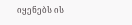იყენებს ის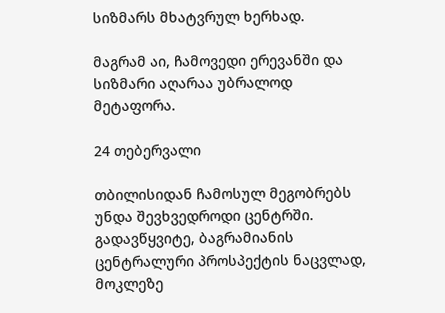სიზმარს მხატვრულ ხერხად.

მაგრამ აი, ჩამოვედი ერევანში და სიზმარი აღარაა უბრალოდ მეტაფორა.

24 თებერვალი

თბილისიდან ჩამოსულ მეგობრებს უნდა შევხვედროდი ცენტრში. გადავწყვიტე, ბაგრამიანის ცენტრალური პროსპექტის ნაცვლად, მოკლეზე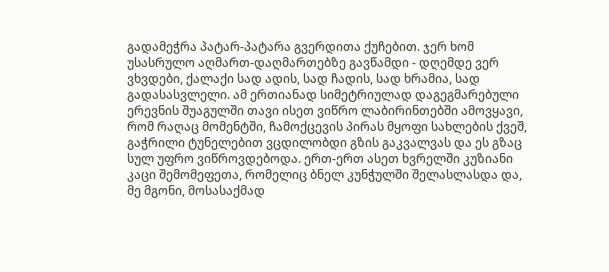გადამეჭრა პატარ-პატარა გვერდითა ქუჩებით. ჯერ ხომ უსასრულო აღმართ-დაღმართებზე გავწამდი - დღემდე ვერ ვხვდები, ქალაქი სად ადის, სად ჩადის, სად ხრამია, სად გადასასვლელი. ამ ერთიანად სიმეტრიულად დაგეგმარებული ერევნის შუაგულში თავი ისეთ ვიწრო ლაბირინთებში ამოვყავი, რომ რაღაც მომენტში, ჩამოქცევის პირას მყოფი სახლების ქვეშ, გაჭრილი ტუნელებით ვცდილობდი გზის გაკვალვას და ეს გზაც სულ უფრო ვიწროვდებოდა. ერთ-ერთ ასეთ ხვრელში კუზიანი კაცი შემომეფეთა, რომელიც ბნელ კუნჭულში შელასლასდა და, მე მგონი, მოსასაქმად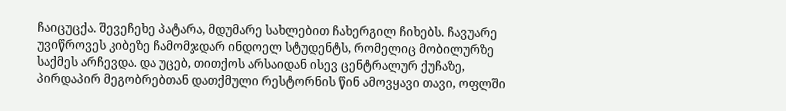ჩაიცუცქა. შევეჩეხე პატარა, მდუმარე სახლებით ჩახერგილ ჩიხებს. ჩავუარე უვიწროვეს კიბეზე ჩამომჯდარ ინდოელ სტუდენტს, რომელიც მობილურზე საქმეს არჩევდა. და უცებ, თითქოს არსაიდან ისევ ცენტრალურ ქუჩაზე, პირდაპირ მეგობრებთან დათქმული რესტორნის წინ ამოვყავი თავი, ოფლში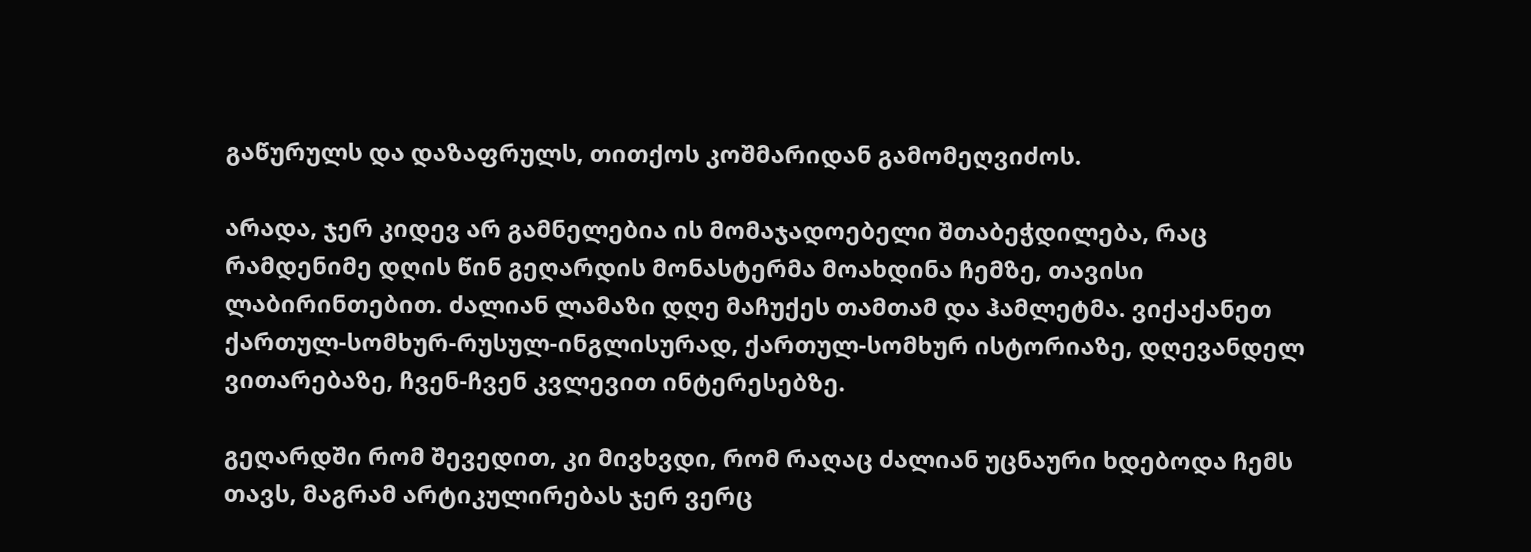გაწურულს და დაზაფრულს, თითქოს კოშმარიდან გამომეღვიძოს.

არადა, ჯერ კიდევ არ გამნელებია ის მომაჯადოებელი შთაბეჭდილება, რაც რამდენიმე დღის წინ გეღარდის მონასტერმა მოახდინა ჩემზე, თავისი ლაბირინთებით. ძალიან ლამაზი დღე მაჩუქეს თამთამ და ჰამლეტმა. ვიქაქანეთ ქართულ-სომხურ-რუსულ-ინგლისურად, ქართულ-სომხურ ისტორიაზე, დღევანდელ ვითარებაზე, ჩვენ-ჩვენ კვლევით ინტერესებზე.

გეღარდში რომ შევედით, კი მივხვდი, რომ რაღაც ძალიან უცნაური ხდებოდა ჩემს თავს, მაგრამ არტიკულირებას ჯერ ვერც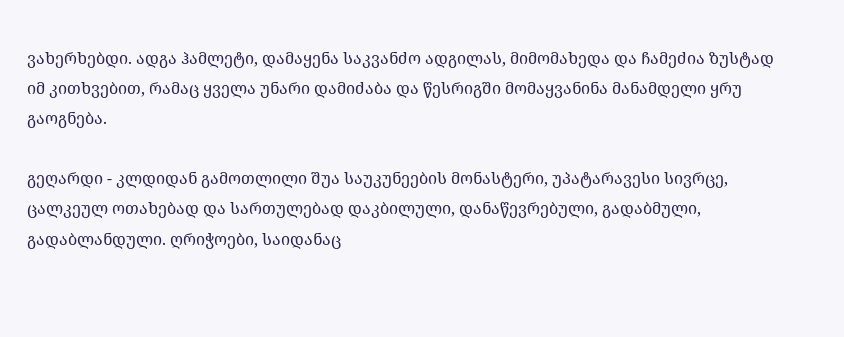ვახერხებდი. ადგა ჰამლეტი, დამაყენა საკვანძო ადგილას, მიმომახედა და ჩამეძია ზუსტად იმ კითხვებით, რამაც ყველა უნარი დამიძაბა და წესრიგში მომაყვანინა მანამდელი ყრუ გაოგნება.

გეღარდი - კლდიდან გამოთლილი შუა საუკუნეების მონასტერი, უპატარავესი სივრცე, ცალკეულ ოთახებად და სართულებად დაკბილული, დანაწევრებული, გადაბმული, გადაბლანდული. ღრიჭოები, საიდანაც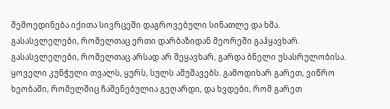შემოედინება იქითა სივრცეში დაგროვებული სინათლე და ხმა. გასასვლელები, რომელთაც ერთი დარბაზიდან მეორეში გაჰყავხარ. გასასვლელები, რომელთაც არსად არ შეყავხარ, გარდა ბნელი უსასრულობისა. ყოველი კუნჭული თვალს, ყურს, სულს ამუშავებს. გამოდიხარ გარეთ, ვიწრო ხეობაში, რომელშიც ჩაშენებულია გეღარდი, და ხვდები, რომ გარეთ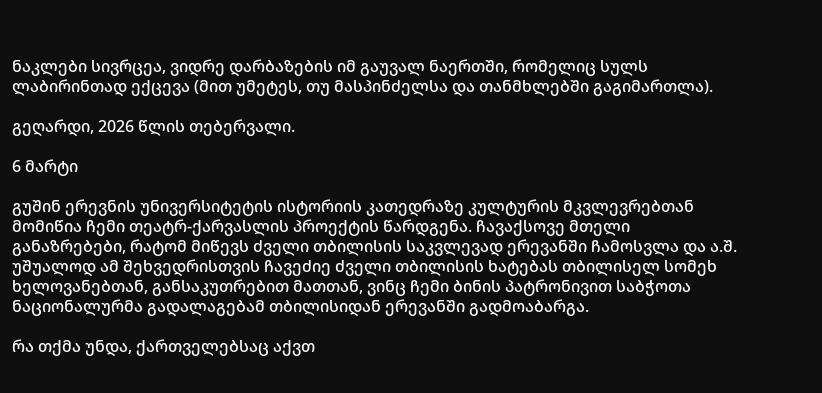ნაკლები სივრცეა, ვიდრე დარბაზების იმ გაუვალ ნაერთში, რომელიც სულს ლაბირინთად ექცევა (მით უმეტეს, თუ მასპინძელსა და თანმხლებში გაგიმართლა).

გეღარდი, 2026 წლის თებერვალი.

6 მარტი

გუშინ ერევნის უნივერსიტეტის ისტორიის კათედრაზე კულტურის მკვლევრებთან მომიწია ჩემი თეატრ-ქარვასლის პროექტის წარდგენა. ჩავაქსოვე მთელი განაზრებები, რატომ მიწევს ძველი თბილისის საკვლევად ერევანში ჩამოსვლა და ა.შ. უშუალოდ ამ შეხვედრისთვის ჩავეძიე ძველი თბილისის ხატებას თბილისელ სომეხ ხელოვანებთან, განსაკუთრებით მათთან, ვინც ჩემი ბინის პატრონივით საბჭოთა ნაციონალურმა გადალაგებამ თბილისიდან ერევანში გადმოაბარგა.

რა თქმა უნდა, ქართველებსაც აქვთ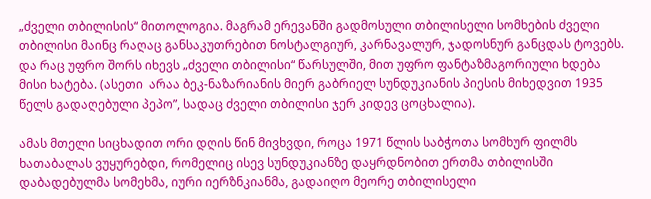„ძველი თბილისის“ მითოლოგია. მაგრამ ერევანში გადმოსული თბილისელი სომხების ძველი თბილისი მაინც რაღაც განსაკუთრებით ნოსტალგიურ, კარნავალურ, ჯადოსნურ განცდას ტოვებს. და რაც უფრო შორს იხევს „ძველი თბილისი“ წარსულში, მით უფრო ფანტაზმაგორიული ხდება მისი ხატება. (ასეთი  არაა ბეკ-ნაზარიანის მიერ გაბრიელ სუნდუკიანის პიესის მიხედვით 1935 წელს გადაღებული პეპო”, სადაც ძველი თბილისი ჯერ კიდევ ცოცხალია).

ამას მთელი სიცხადით ორი დღის წინ მივხვდი, როცა 1971 წლის საბჭოთა სომხურ ფილმს ხათაბალას ვუყურებდი, რომელიც ისევ სუნდუკიანზე დაყრდნობით ერთმა თბილისში დაბადებულმა სომეხმა, იური იერზნკიანმა, გადაიღო მეორე თბილისელი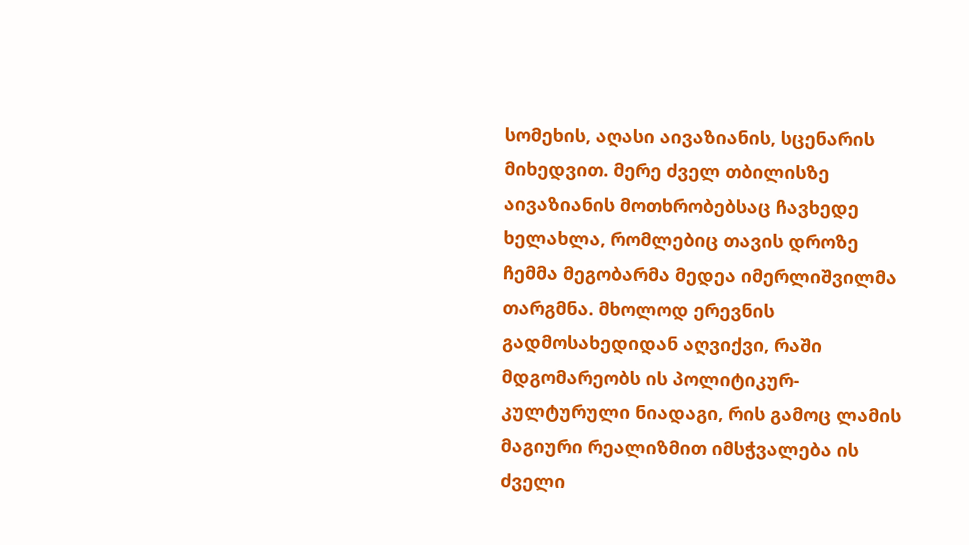სომეხის, აღასი აივაზიანის, სცენარის მიხედვით. მერე ძველ თბილისზე აივაზიანის მოთხრობებსაც ჩავხედე ხელახლა, რომლებიც თავის დროზე ჩემმა მეგობარმა მედეა იმერლიშვილმა თარგმნა. მხოლოდ ერევნის გადმოსახედიდან აღვიქვი, რაში მდგომარეობს ის პოლიტიკურ-კულტურული ნიადაგი, რის გამოც ლამის მაგიური რეალიზმით იმსჭვალება ის ძველი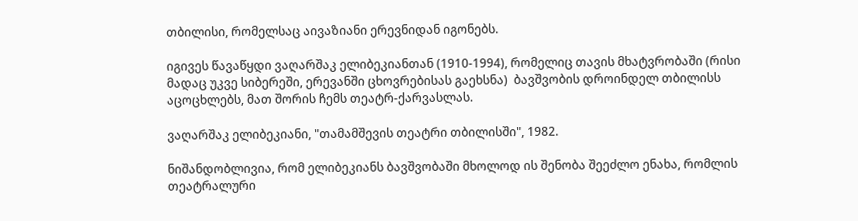თბილისი, რომელსაც აივაზიანი ერევნიდან იგონებს.

იგივეს წავაწყდი ვაღარშაკ ელიბეკიანთან (1910-1994), რომელიც თავის მხატვრობაში (რისი მადაც უკვე სიბერეში, ერევანში ცხოვრებისას გაეხსნა)  ბავშვობის დროინდელ თბილისს აცოცხლებს, მათ შორის ჩემს თეატრ-ქარვასლას.

ვაღარშაკ ელიბეკიანი, "თამამშევის თეატრი თბილისში", 1982.

ნიშანდობლივია, რომ ელიბეკიანს ბავშვობაში მხოლოდ ის შენობა შეეძლო ენახა, რომლის თეატრალური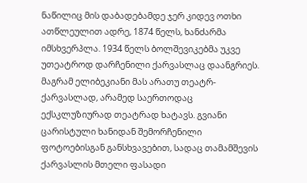ნაწილიც მის დაბადებამდე ჯერ კიდევ ოთხი ათწლეულით ადრე, 1874 წელს, ხანძარმა იმსხვერპლა. 1934 წელს ბოლშევიკებმა უკვე უთეატროდ დარჩენილი ქარვასლაც დაანგრიეს. მაგრამ ელიბეკიანი მას არათუ თეატრ-ქარვასლად, არამედ საერთოდაც ექსკლუზიურად თეატრად ხატავს. გვიანი ცარისტული ხანიდან შემორჩენილი ფოტოებისგან განსხვავებით, სადაც თამამშევის ქარვასლის მთელი ფასადი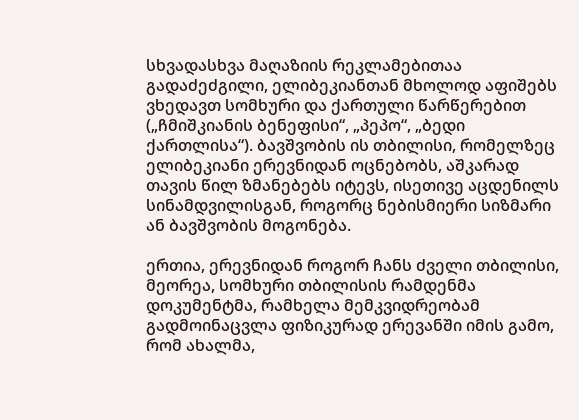სხვადასხვა მაღაზიის რეკლამებითაა გადაძეძგილი, ელიბეკიანთან მხოლოდ აფიშებს ვხედავთ სომხური და ქართული წარწერებით („ჩმიშკიანის ბენეფისი“, „პეპო“, „ბედი ქართლისა“). ბავშვობის ის თბილისი, რომელზეც ელიბეკიანი ერევნიდან ოცნებობს, აშკარად თავის წილ ზმანებებს იტევს, ისეთივე აცდენილს სინამდვილისგან, როგორც ნებისმიერი სიზმარი ან ბავშვობის მოგონება.

ერთია, ერევნიდან როგორ ჩანს ძველი თბილისი, მეორეა, სომხური თბილისის რამდენმა დოკუმენტმა, რამხელა მემკვიდრეობამ გადმოინაცვლა ფიზიკურად ერევანში იმის გამო, რომ ახალმა,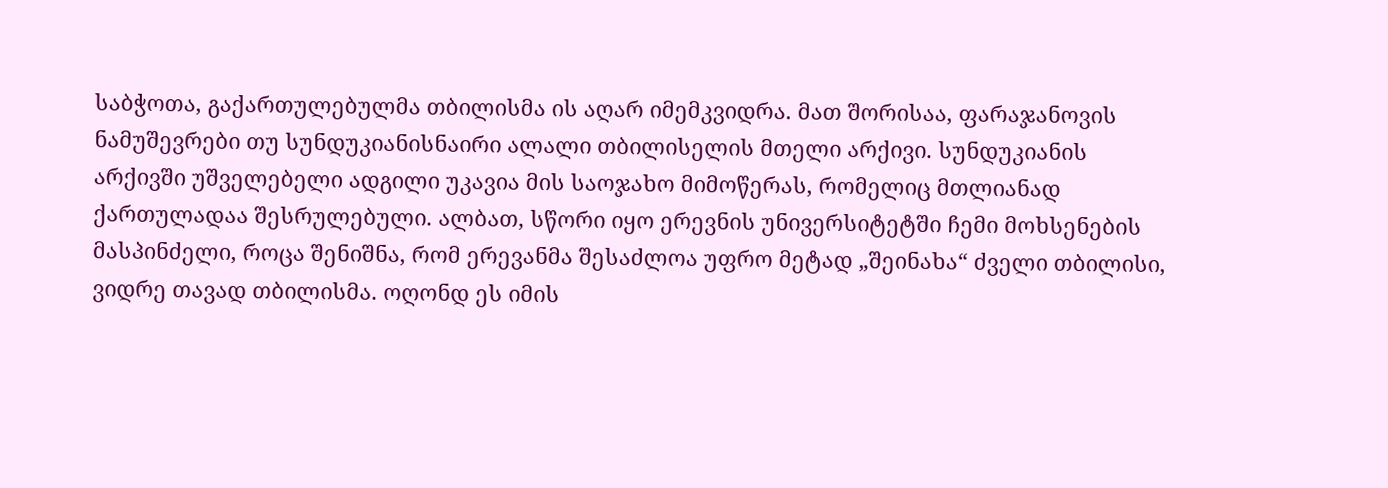საბჭოთა, გაქართულებულმა თბილისმა ის აღარ იმემკვიდრა. მათ შორისაა, ფარაჯანოვის ნამუშევრები თუ სუნდუკიანისნაირი ალალი თბილისელის მთელი არქივი. სუნდუკიანის არქივში უშველებელი ადგილი უკავია მის საოჯახო მიმოწერას, რომელიც მთლიანად ქართულადაა შესრულებული. ალბათ, სწორი იყო ერევნის უნივერსიტეტში ჩემი მოხსენების მასპინძელი, როცა შენიშნა, რომ ერევანმა შესაძლოა უფრო მეტად „შეინახა“ ძველი თბილისი, ვიდრე თავად თბილისმა. ოღონდ ეს იმის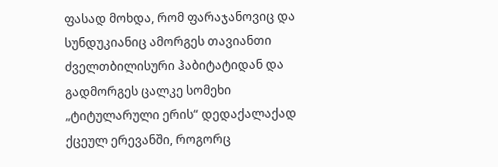ფასად მოხდა, რომ ფარაჯანოვიც და სუნდუკიანიც ამორგეს თავიანთი ძველთბილისური ჰაბიტატიდან და გადმორგეს ცალკე სომეხი „ტიტულარული ერის“ დედაქალაქად ქცეულ ერევანში, როგორც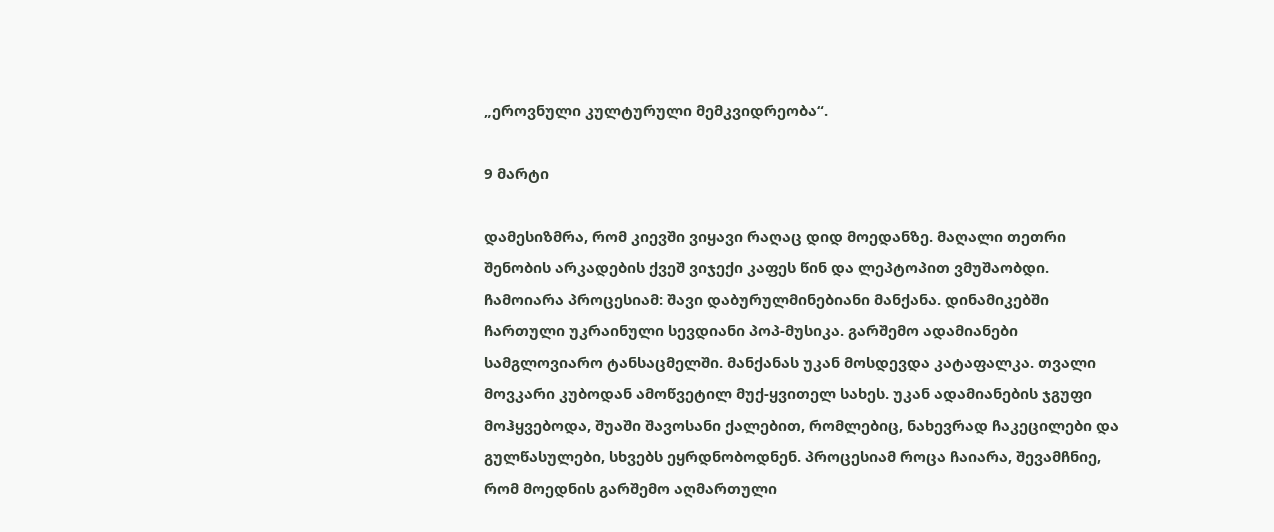„ეროვნული კულტურული მემკვიდრეობა“.

9 მარტი

დამესიზმრა, რომ კიევში ვიყავი რაღაც დიდ მოედანზე. მაღალი თეთრი შენობის არკადების ქვეშ ვიჯექი კაფეს წინ და ლეპტოპით ვმუშაობდი. ჩამოიარა პროცესიამ: შავი დაბურულმინებიანი მანქანა. დინამიკებში ჩართული უკრაინული სევდიანი პოპ-მუსიკა. გარშემო ადამიანები სამგლოვიარო ტანსაცმელში. მანქანას უკან მოსდევდა კატაფალკა. თვალი მოვკარი კუბოდან ამოწვეტილ მუქ-ყვითელ სახეს. უკან ადამიანების ჯგუფი მოჰყვებოდა, შუაში შავოსანი ქალებით, რომლებიც, ნახევრად ჩაკეცილები და გულწასულები, სხვებს ეყრდნობოდნენ. პროცესიამ როცა ჩაიარა, შევამჩნიე, რომ მოედნის გარშემო აღმართული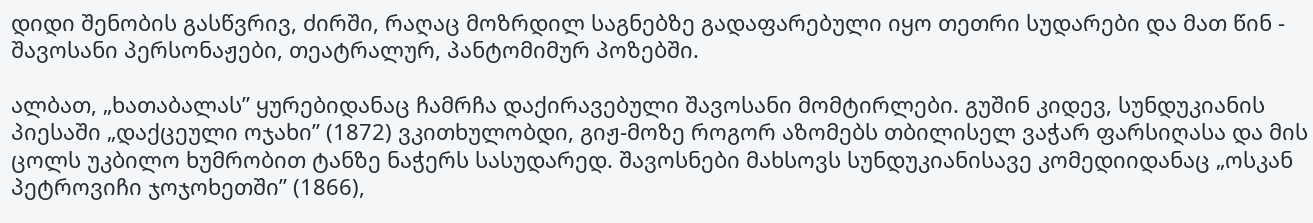დიდი შენობის გასწვრივ, ძირში, რაღაც მოზრდილ საგნებზე გადაფარებული იყო თეთრი სუდარები და მათ წინ - შავოსანი პერსონაჟები, თეატრალურ, პანტომიმურ პოზებში.

ალბათ, „ხათაბალას” ყურებიდანაც ჩამრჩა დაქირავებული შავოსანი მომტირლები. გუშინ კიდევ, სუნდუკიანის პიესაში „დაქცეული ოჯახი” (1872) ვკითხულობდი, გიჟ-მოზე როგორ აზომებს თბილისელ ვაჭარ ფარსიღასა და მის ცოლს უკბილო ხუმრობით ტანზე ნაჭერს სასუდარედ. შავოსნები მახსოვს სუნდუკიანისავე კომედიიდანაც „ოსკან პეტროვიჩი ჯოჯოხეთში” (1866),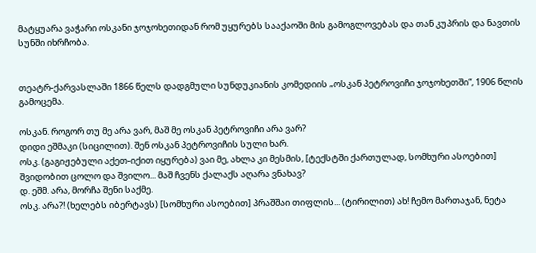მატყუარა ვაჭარი ოსკანი ჯოჯოხეთიდან რომ უყურებს სააქაოში მის გამოგლოვებას და თან კუპრის და ნავთის სუნში იხრჩობა.


თეატრ-ქარვასლაში 1866 წელს დადგმული სუნდუკიანის კომედიის „ოსკან პეტროვიჩი ჯოჯოხეთში“, 1906 წლის გამოცემა.

ოსკან. როგორ თუ მე არა ვარ, მაშ მე ოსკან პეტროვიჩი არა ვარ?
დიდი ეშმაკი (სიცილით). შენ ოსკან პეტროვიჩის სული ხარ.
ოსკ. (გაგიჟებული აქეთ-იქით იყურება) ვაი მე, ახლა კი მესმის, [ტექსტში ქართულად, სომხური ასოებით] შვიდობით ცოლო და შვილო... მაშ ჩვენს ქალაქს აღარა ვნახავ?
დ. ეშმ. არა, მორჩა შენი საქმე.
ოსკ. არა?! (ხელებს იბერტავს) [სომხური ასოებით] პრაშშაი თიფლის... (ტირილით) ახ! ჩემო მართაჯან, ნეტა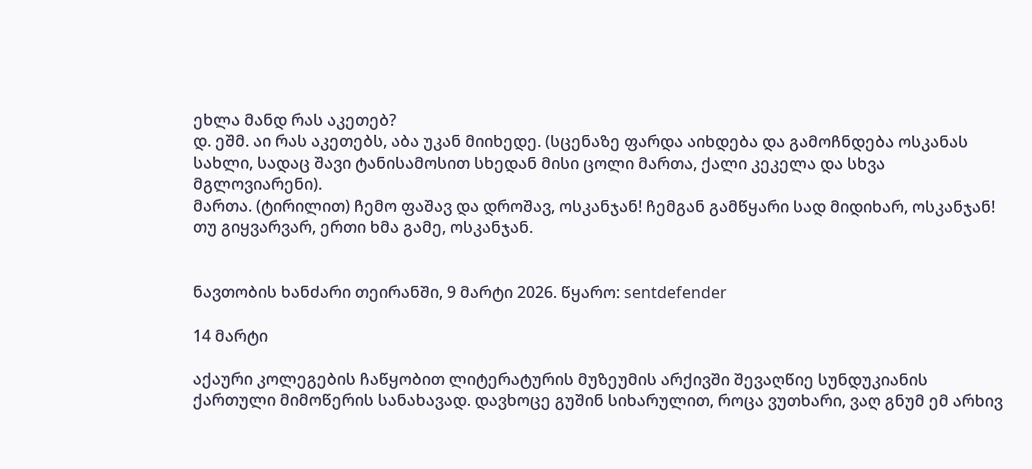ეხლა მანდ რას აკეთებ?
დ. ეშმ. აი რას აკეთებს, აბა უკან მიიხედე. (სცენაზე ფარდა აიხდება და გამოჩნდება ოსკანას სახლი, სადაც შავი ტანისამოსით სხედან მისი ცოლი მართა, ქალი კეკელა და სხვა მგლოვიარენი).
მართა. (ტირილით) ჩემო ფაშავ და დროშავ, ოსკანჯან! ჩემგან გამწყარი სად მიდიხარ, ოსკანჯან! თუ გიყვარვარ, ერთი ხმა გამე, ოსკანჯან.


ნავთობის ხანძარი თეირანში, 9 მარტი 2026. წყარო: sentdefender

14 მარტი

აქაური კოლეგების ჩაწყობით ლიტერატურის მუზეუმის არქივში შევაღწიე სუნდუკიანის ქართული მიმოწერის სანახავად. დავხოცე გუშინ სიხარულით, როცა ვუთხარი, ვაღ გნუმ ემ არხივ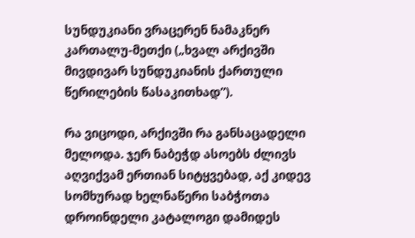სუნდუკიანი ვრაცერენ ნამაკნერ კართალუ-მეთქი („ხვალ არქივში მივდივარ სუნდუკიანის ქართული წერილების წასაკითხად”).

რა ვიცოდი, არქივში რა განსაცადელი მელოდა. ჯერ ნაბეჭდ ასოებს ძლივს აღვიქვამ ერთიან სიტყვებად, აქ კიდევ სომხურად ხელნაწერი საბჭოთა დროინდელი კატალოგი დამიდეს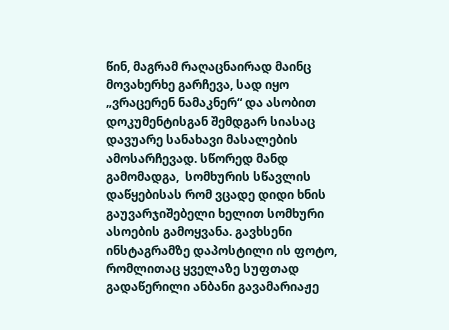წინ, მაგრამ რაღაცნაირად მაინც მოვახერხე გარჩევა, სად იყო „ვრაცერენ ნამაკნერ“ და ასობით დოკუმენტისგან შემდგარ სიასაც დავუარე სანახავი მასალების ამოსარჩევად. სწორედ მანდ გამომადგა,  სომხურის სწავლის დაწყებისას რომ ვცადე დიდი ხნის გაუვარჯიშებელი ხელით სომხური ასოების გამოყვანა. გავხსენი ინსტაგრამზე დაპოსტილი ის ფოტო, რომლითაც ყველაზე სუფთად გადაწერილი ანბანი გავამარიაჟე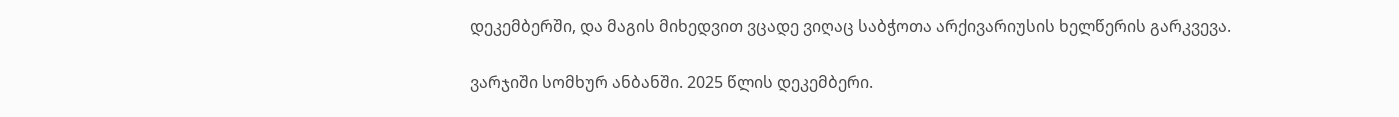დეკემბერში, და მაგის მიხედვით ვცადე ვიღაც საბჭოთა არქივარიუსის ხელწერის გარკვევა.

ვარჯიში სომხურ ანბანში. 2025 წლის დეკემბერი.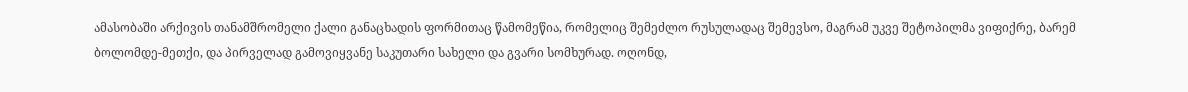ამასობაში არქივის თანამშრომელი ქალი განაცხადის ფორმითაც წამომეწია, რომელიც შემეძლო რუსულადაც შემევსო, მაგრამ უკვე შეტოპილმა ვიფიქრე, ბარემ ბოლომდე-მეთქი, და პირველად გამოვიყვანე საკუთარი სახელი და გვარი სომხურად. ოღონდ,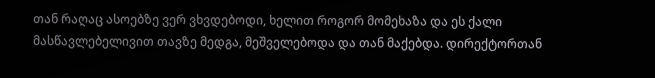თან რაღაც ასოებზე ვერ ვხვდებოდი, ხელით როგორ მომეხაზა და ეს ქალი მასწავლებელივით თავზე მედგა, მეშველებოდა და თან მაქებდა. დირექტორთან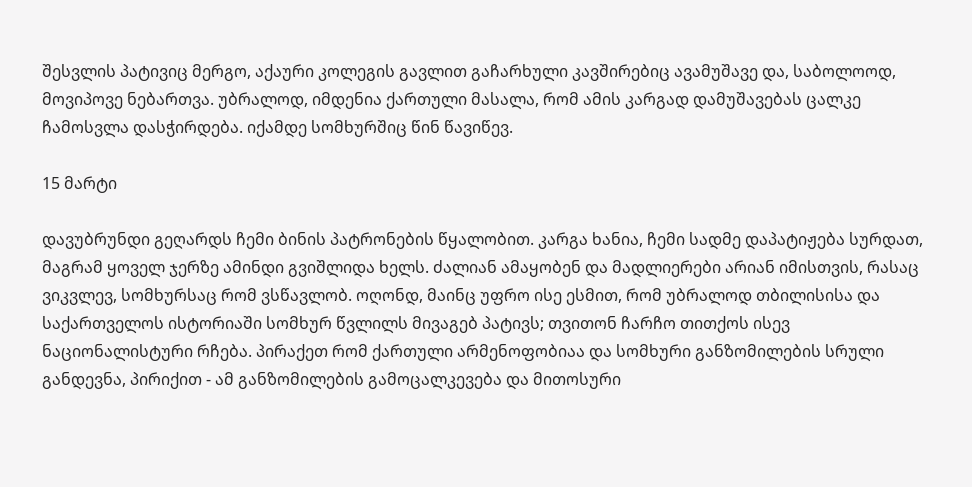შესვლის პატივიც მერგო, აქაური კოლეგის გავლით გაჩარხული კავშირებიც ავამუშავე და, საბოლოოდ, მოვიპოვე ნებართვა. უბრალოდ, იმდენია ქართული მასალა, რომ ამის კარგად დამუშავებას ცალკე ჩამოსვლა დასჭირდება. იქამდე სომხურშიც წინ წავიწევ.

15 მარტი

დავუბრუნდი გეღარდს ჩემი ბინის პატრონების წყალობით. კარგა ხანია, ჩემი სადმე დაპატიჟება სურდათ, მაგრამ ყოველ ჯერზე ამინდი გვიშლიდა ხელს. ძალიან ამაყობენ და მადლიერები არიან იმისთვის, რასაც ვიკვლევ, სომხურსაც რომ ვსწავლობ. ოღონდ, მაინც უფრო ისე ესმით, რომ უბრალოდ თბილისისა და საქართველოს ისტორიაში სომხურ წვლილს მივაგებ პატივს; თვითონ ჩარჩო თითქოს ისევ ნაციონალისტური რჩება. პირაქეთ რომ ქართული არმენოფობიაა და სომხური განზომილების სრული განდევნა, პირიქით - ამ განზომილების გამოცალკევება და მითოსური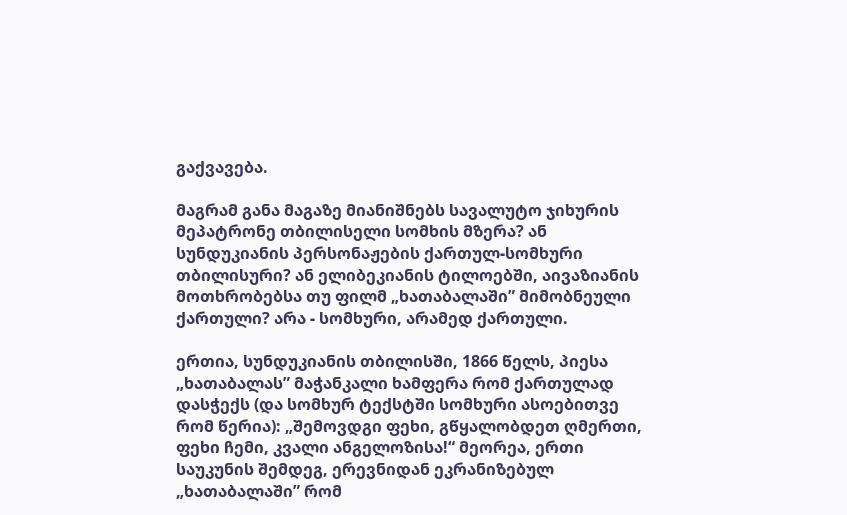გაქვავება.

მაგრამ განა მაგაზე მიანიშნებს სავალუტო ჯიხურის მეპატრონე თბილისელი სომხის მზერა? ან სუნდუკიანის პერსონაჟების ქართულ-სომხური თბილისური? ან ელიბეკიანის ტილოებში, აივაზიანის მოთხრობებსა თუ ფილმ „ხათაბალაში” მიმობნეული ქართული? არა - სომხური, არამედ ქართული.

ერთია, სუნდუკიანის თბილისში, 1866 წელს, პიესა „ხათაბალას” მაჭანკალი ხამფერა რომ ქართულად დასჭექს (და სომხურ ტექსტში სომხური ასოებითვე რომ წერია): „შემოვდგი ფეხი, გწყალობდეთ ღმერთი, ფეხი ჩემი, კვალი ანგელოზისა!“ მეორეა, ერთი საუკუნის შემდეგ, ერევნიდან ეკრანიზებულ „ხათაბალაში” რომ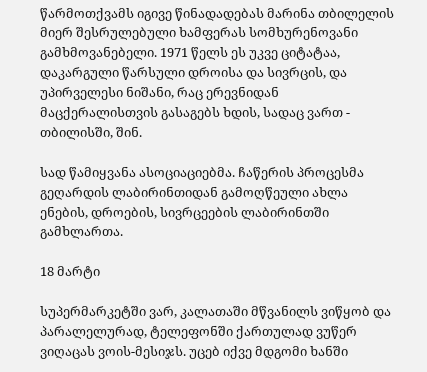წარმოთქვამს იგივე წინადადებას მარინა თბილელის მიერ შესრულებული ხამფერას სომხურენოვანი გამხმოვანებელი. 1971 წელს ეს უკვე ციტატაა, დაკარგული წარსული დროისა და სივრცის, და უპირველესი ნიშანი, რაც ერევნიდან მაცქერალისთვის გასაგებს ხდის, სადაც ვართ - თბილისში, შინ.

სად წამიყვანა ასოციაციებმა. ჩაწერის პროცესმა გეღარდის ლაბირინთიდან გამოღწეული ახლა ენების, დროების, სივრცეების ლაბირინთში გამხლართა.

18 მარტი

სუპერმარკეტში ვარ, კალათაში მწვანილს ვიწყობ და პარალელურად, ტელეფონში ქართულად ვუწერ ვიღაცას ვოის-მესიჯს. უცებ იქვე მდგომი ხანში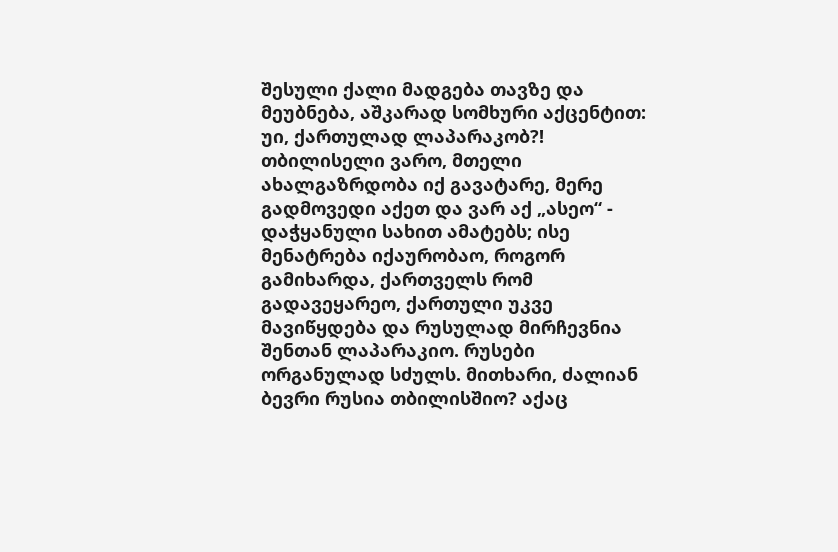შესული ქალი მადგება თავზე და მეუბნება, აშკარად სომხური აქცენტით: უი, ქართულად ლაპარაკობ?! თბილისელი ვარო, მთელი ახალგაზრდობა იქ გავატარე, მერე გადმოვედი აქეთ და ვარ აქ „ასეო“ - დაჭყანული სახით ამატებს; ისე მენატრება იქაურობაო, როგორ გამიხარდა, ქართველს რომ გადავეყარეო, ქართული უკვე მავიწყდება და რუსულად მირჩევნია შენთან ლაპარაკიო. რუსები ორგანულად სძულს. მითხარი, ძალიან ბევრი რუსია თბილისშიო? აქაც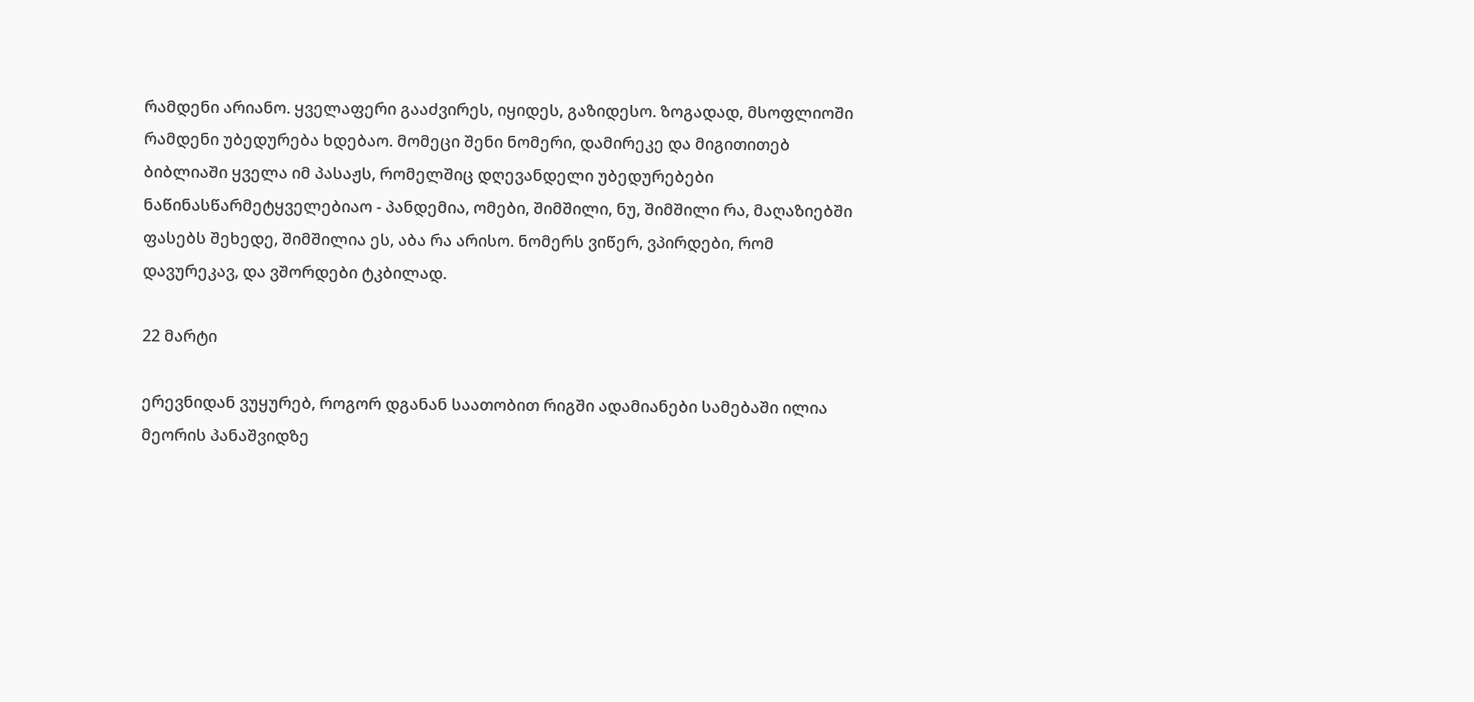რამდენი არიანო. ყველაფერი გააძვირეს, იყიდეს, გაზიდესო. ზოგადად, მსოფლიოში რამდენი უბედურება ხდებაო. მომეცი შენი ნომერი, დამირეკე და მიგითითებ ბიბლიაში ყველა იმ პასაჟს, რომელშიც დღევანდელი უბედურებები ნაწინასწარმეტყველებიაო - პანდემია, ომები, შიმშილი, ნუ, შიმშილი რა, მაღაზიებში ფასებს შეხედე, შიმშილია ეს, აბა რა არისო. ნომერს ვიწერ, ვპირდები, რომ დავურეკავ, და ვშორდები ტკბილად.

22 მარტი

ერევნიდან ვუყურებ, როგორ დგანან საათობით რიგში ადამიანები სამებაში ილია მეორის პანაშვიდზე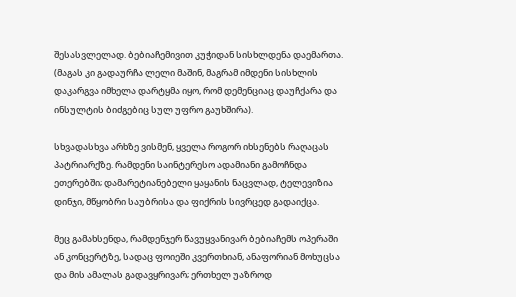შესასვლელად. ბებიაჩემივით კუჭიდან სისხლდენა დაემართა. (მაგას კი გადაურჩა ლელი მაშინ, მაგრამ იმდენი სისხლის დაკარგვა იმხელა დარტყმა იყო, რომ დემენციაც დაუჩქარა და ინსულტის ბიძგებიც სულ უფრო გაუხშირა).

სხვადასხვა არხზე ვისმენ, ყველა როგორ იხსენებს რაღაცას პატრიარქზე. რამდენი საინტერესო ადამიანი გამოჩნდა ეთერებში; დამარეტიანებელი ყაყანის ნაცვლად, ტელევიზია დინჯი, მწყობრი საუბრისა და ფიქრის სივრცედ გადაიქცა.

მეც გამახსენდა, რამდენჯერ წავუყვანივარ ბებიაჩემს ოპერაში ან კონცერტზე, სადაც ფოიეში კვერთხიან, ანაფორიან მოხუცსა და მის ამალას გადავყრივარ; ერთხელ უაზროდ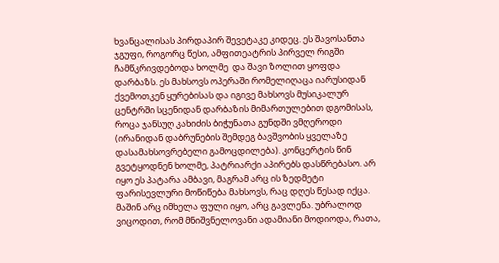ხვანცალისას პირდაპირ შევეტაკე კიდეც. ეს შავოსანთა ჯგუფი, როგორც წესი, ამფითეატრის პირველ რიგში ჩამწკრივდებოდა ხოლმე  და შავი ზოლით ყოფდა დარბაზს. ეს მახსოვს ოპერაში რომელიღაცა იარუსიდან ქვემოთკენ ყურებისას და იგივე მახსოვს მუსიკალურ ცენტრში სცენიდან დარბაზის მიმართულებით დგომისას, როცა ჯანსუღ კახიძის ბიჭუნათა გუნდში ვმღეროდი (ირანიდან დაბრუნების შემდეგ ბავშვობის ყველაზე დასამახსოვრებელი გამოცდილება). კონცერტის წინ გვეტყოდნენ ხოლმე, პატრიარქი აპირებს დასწრებასო. არ იყო ეს პატარა ამბავი, მაგრამ არც ის ზედმეტი ფარისევლური მოწიწება მახსოვს, რაც დღეს წესად იქცა. მაშინ არც იმხელა ფული იყო, არც გავლენა. უბრალოდ ვიცოდით, რომ მნიშვნელოვანი ადამიანი მოდიოდა, რათა,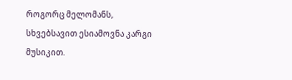როგორც მელომანს, სხვებსავით ესიამოვნა კარგი მუსიკით.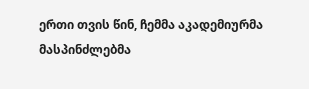ერთი თვის წინ, ჩემმა აკადემიურმა მასპინძლებმა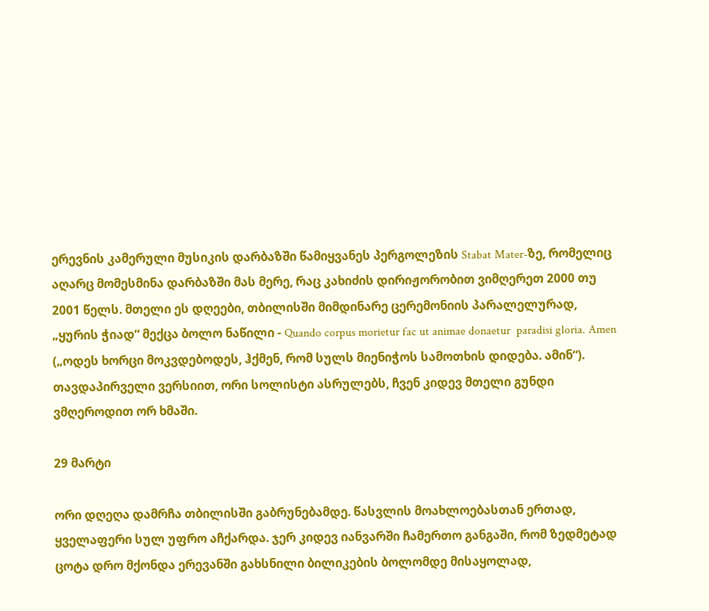ერევნის კამერული მუსიკის დარბაზში წამიყვანეს პერგოლეზის Stabat Mater-ზე, რომელიც აღარც მომესმინა დარბაზში მას მერე, რაც კახიძის დირიჟორობით ვიმღერეთ 2000 თუ 2001 წელს. მთელი ეს დღეები, თბილისში მიმდინარე ცერემონიის პარალელურად, „ყურის ჭიად“ მექცა ბოლო ნაწილი - Quando corpus morietur fac ut animae donaetur  paradisi gloria. Amen („ოდეს ხორცი მოკვდებოდეს, ჰქმენ, რომ სულს მიენიჭოს სამოთხის დიდება. ამინ“). თავდაპირველი ვერსიით, ორი სოლისტი ასრულებს, ჩვენ კიდევ მთელი გუნდი ვმღეროდით ორ ხმაში.

29 მარტი

ორი დღეღა დამრჩა თბილისში გაბრუნებამდე. წასვლის მოახლოებასთან ერთად, ყველაფერი სულ უფრო აჩქარდა. ჯერ კიდევ იანვარში ჩამერთო განგაში, რომ ზედმეტად ცოტა დრო მქონდა ერევანში გახსნილი ბილიკების ბოლომდე მისაყოლად,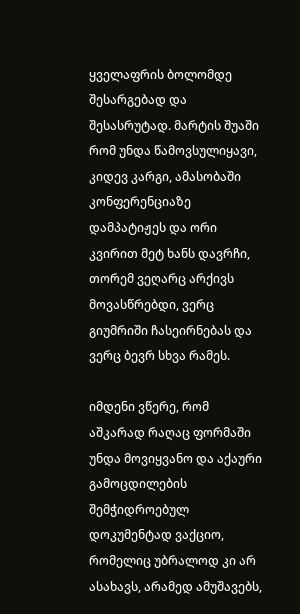ყველაფრის ბოლომდე შესარგებად და შესასრუტად. მარტის შუაში რომ უნდა წამოვსულიყავი, კიდევ კარგი, ამასობაში კონფერენციაზე დამპატიჟეს და ორი კვირით მეტ ხანს დავრჩი, თორემ ვეღარც არქივს მოვასწრებდი, ვერც გიუმრიში ჩასეირნებას და ვერც ბევრ სხვა რამეს.

იმდენი ვწერე, რომ აშკარად რაღაც ფორმაში უნდა მოვიყვანო და აქაური გამოცდილების შემჭიდროებულ დოკუმენტად ვაქციო, რომელიც უბრალოდ კი არ ასახავს, არამედ ამუშავებს,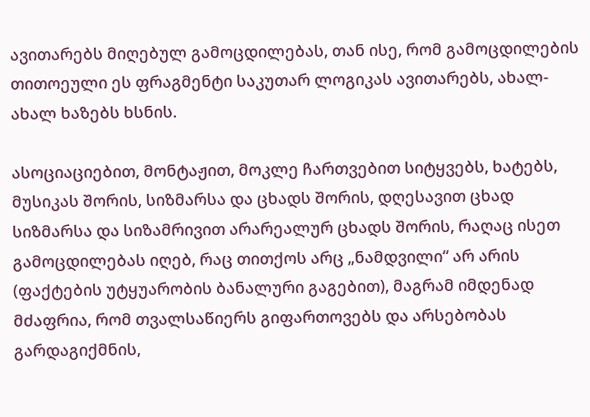ავითარებს მიღებულ გამოცდილებას, თან ისე, რომ გამოცდილების თითოეული ეს ფრაგმენტი საკუთარ ლოგიკას ავითარებს, ახალ-ახალ ხაზებს ხსნის.

ასოციაციებით, მონტაჟით, მოკლე ჩართვებით სიტყვებს, ხატებს, მუსიკას შორის, სიზმარსა და ცხადს შორის, დღესავით ცხად სიზმარსა და სიზამრივით არარეალურ ცხადს შორის, რაღაც ისეთ გამოცდილებას იღებ, რაც თითქოს არც „ნამდვილი“ არ არის (ფაქტების უტყუარობის ბანალური გაგებით), მაგრამ იმდენად მძაფრია, რომ თვალსაწიერს გიფართოვებს და არსებობას გარდაგიქმნის,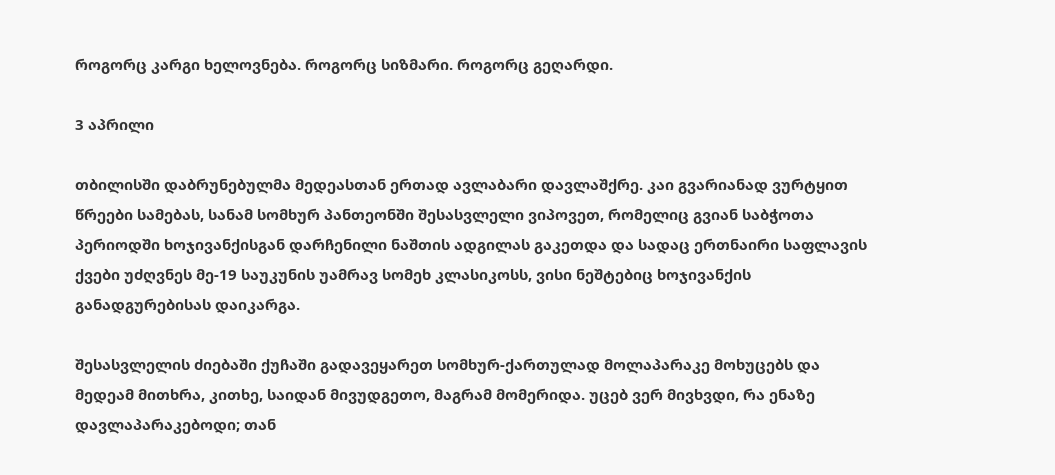როგორც კარგი ხელოვნება. როგორც სიზმარი. როგორც გეღარდი.

3 აპრილი

თბილისში დაბრუნებულმა მედეასთან ერთად ავლაბარი დავლაშქრე. კაი გვარიანად ვურტყით წრეები სამებას, სანამ სომხურ პანთეონში შესასვლელი ვიპოვეთ, რომელიც გვიან საბჭოთა პერიოდში ხოჯივანქისგან დარჩენილი ნაშთის ადგილას გაკეთდა და სადაც ერთნაირი საფლავის ქვები უძღვნეს მე-19 საუკუნის უამრავ სომეხ კლასიკოსს, ვისი ნეშტებიც ხოჯივანქის განადგურებისას დაიკარგა.

შესასვლელის ძიებაში ქუჩაში გადავეყარეთ სომხურ-ქართულად მოლაპარაკე მოხუცებს და მედეამ მითხრა, კითხე, საიდან მივუდგეთო, მაგრამ მომერიდა. უცებ ვერ მივხვდი, რა ენაზე დავლაპარაკებოდი; თან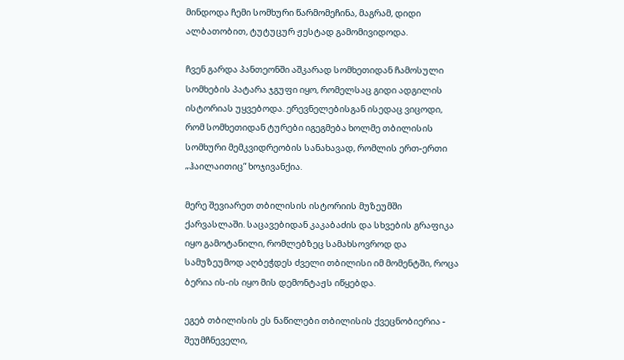მინდოდა ჩემი სომხური წარმომეჩინა, მაგრამ, დიდი ალბათობით, ტუტუცურ ჟესტად გამომივიდოდა.

ჩვენ გარდა პანთეონში აშკარად სომხეთიდან ჩამოსული სომხების პატარა ჯგუფი იყო, რომელსაც გიდი ადგილის ისტორიას უყვებოდა. ერევნელებისგან ისედაც ვიცოდი, რომ სომხეთიდან ტურები იგეგმება ხოლმე თბილისის სომხური მემკვიდრეობის სანახავად, რომლის ერთ-ერთი „ჰაილაითიც“ ხოჯივანქია.

მერე შევიარეთ თბილისის ისტორიის მუზეუმში ქარვასლაში. საცავებიდან კაკაბაძის და სხვების გრაფიკა იყო გამოტანილი, რომლებზეც სამახსოვროდ და სამუზეუმოდ აღბეჭდეს ძველი თბილისი იმ მომენტში, როცა ბერია ის-ის იყო მის დემონტაჟს იწყებდა.

ეგებ თბილისის ეს ნაწილები თბილისის ქვეცნობიერია - შეუმჩნეველი,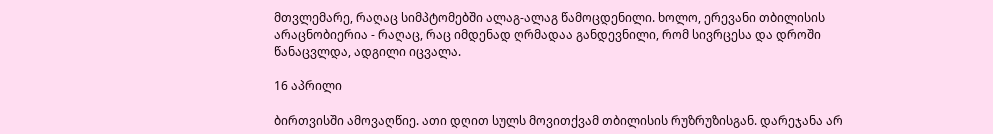მთვლემარე, რაღაც სიმპტომებში ალაგ-ალაგ წამოცდენილი. ხოლო, ერევანი თბილისის არაცნობიერია - რაღაც, რაც იმდენად ღრმადაა განდევნილი, რომ სივრცესა და დროში წანაცვლდა, ადგილი იცვალა.

16 აპრილი

ბირთვისში ამოვაღწიე. ათი დღით სულს მოვითქვამ თბილისის რუზრუზისგან. დარეჯანა არ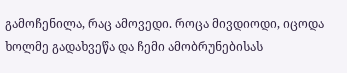გამოჩენილა, რაც ამოვედი. როცა მივდიოდი, იცოდა ხოლმე გადახვეწა და ჩემი ამობრუნებისას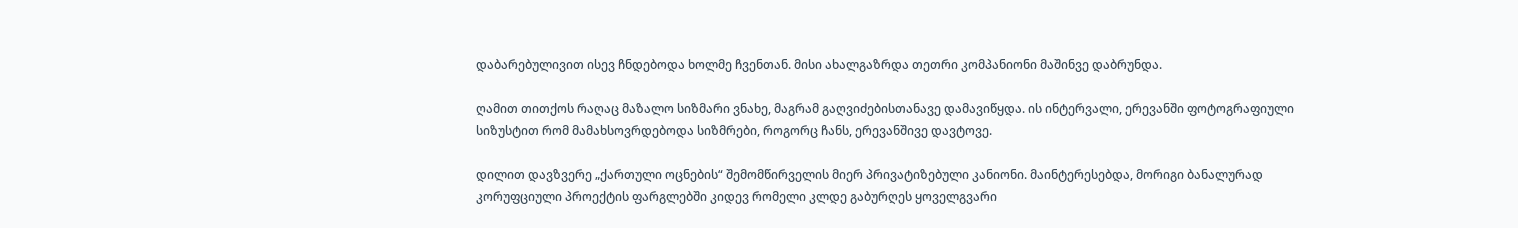დაბარებულივით ისევ ჩნდებოდა ხოლმე ჩვენთან. მისი ახალგაზრდა თეთრი კომპანიონი მაშინვე დაბრუნდა.

ღამით თითქოს რაღაც მაზალო სიზმარი ვნახე, მაგრამ გაღვიძებისთანავე დამავიწყდა. ის ინტერვალი, ერევანში ფოტოგრაფიული სიზუსტით რომ მამახსოვრდებოდა სიზმრები, როგორც ჩანს, ერევანშივე დავტოვე.

დილით დავზვერე „ქართული ოცნების“ შემომწირველის მიერ პრივატიზებული კანიონი. მაინტერესებდა, მორიგი ბანალურად კორუფციული პროექტის ფარგლებში კიდევ რომელი კლდე გაბურღეს ყოველგვარი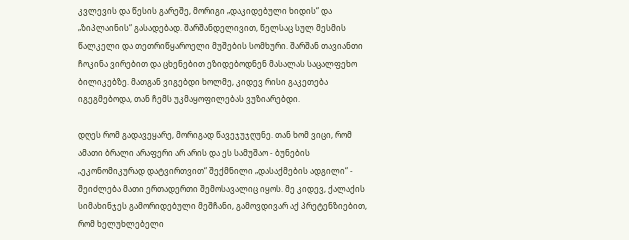კვლევის და წესის გარეშე, მორიგი „დაკიდებული ხიდის“ და „ზიპლაინის“ გასადებად. შარშანდელივით, წელსაც სულ მესმის წალკელი და თეთრიწყაროელი მუშების სომხური. შარშან თავიანთი ჩოკინა ვირებით და ცხენებით ეზიდებოდნენ მასალას საცალფეხო ბილიკებზე. მათგან ვიგებდი ხოლმე, კიდევ რისი გაკეთება იგეგმებოდა, თან ჩემს უკმაყოფილებას ვუზიარებდი.

დღეს რომ გადავეყარე, მორიგად წავეჯუჯღუნე. თან ხომ ვიცი, რომ ამათი ბრალი არაფერი არ არის და ეს სამუშაო - ბუნების „ეკონომიკურად დატვირთვით“ შექმნილი „დასაქმების ადგილი“ - შეიძლება მათი ერთადერთი შემოსავალიც იყოს. მე კიდევ, ქალაქის სიმახინჯეს გამორიდებული მეშჩანი, გამოვდივარ აქ პრეტენზიებით, რომ ხელუხლებელი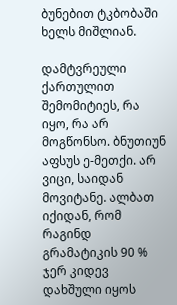ბუნებით ტკბობაში ხელს მიშლიან.

დამტვრეული ქართულით შემომიტიეს, რა იყო, რა არ მოგწონსო. ბნუთიუნ აფსუს ე-მეთქი. არ ვიცი, საიდან მოვიტანე. ალბათ იქიდან, რომ რაგინდ გრამატიკის 90 % ჯერ კიდევ დახშული იყოს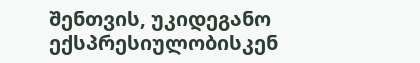შენთვის, უკიდეგანო ექსპრესიულობისკენ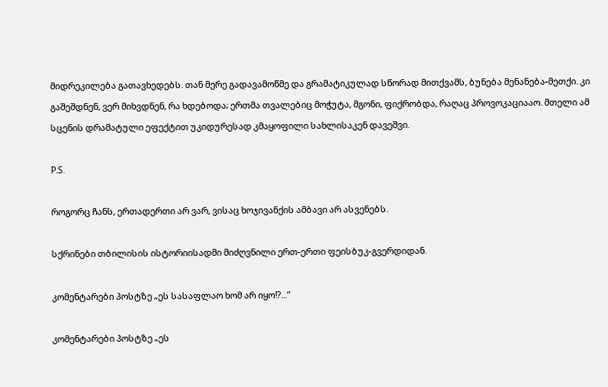მიდრეკილება გათავხედებს. თან მერე გადავამოწმე და გრამატიკულად სწორად მითქვამს, ბუნება მენანება-მეთქი. კი გაშეშდნენ, ვერ მიხვდნენ, რა ხდებოდა; ერთმა თვალებიც მოჭუტა, მგონი, ფიქრობდა, რაღაც პროვოკაციააო. მთელი ამ სცენის დრამატული ეფექტით უკიდურესად კმაყოფილი სახლისაკენ დავეშვი.

P.S.

როგორც ჩანს, ერთადერთი არ ვარ, ვისაც ხოჯივანქის ამბავი არ ასვენებს.

სქრინები თბილისის ისტორიისადმი მიძღვნილი ერთ-ერთი ფეისბუკ-გვერდიდან.

კომენტარები პოსტზე „ეს სასაფლაო ხომ არ იყო!?...“

კომენტარები პოსტზე „ეს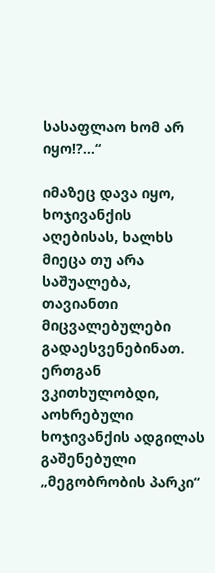სასაფლაო ხომ არ იყო!?...“

იმაზეც დავა იყო, ხოჯივანქის აღებისას, ხალხს მიეცა თუ არა საშუალება, თავიანთი მიცვალებულები გადაესვენებინათ. ერთგან ვკითხულობდი, აოხრებული ხოჯივანქის ადგილას გაშენებული „მეგობრობის პარკი“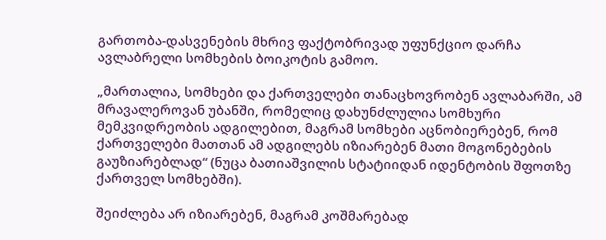გართობა-დასვენების მხრივ ფაქტობრივად უფუნქციო დარჩა ავლაბრელი სომხების ბოიკოტის გამოო.

„მართალია, სომხები და ქართველები თანაცხოვრობენ ავლაბარში, ამ მრავალეროვან უბანში, რომელიც დახუნძლულია სომხური მემკვიდრეობის ადგილებით, მაგრამ სომხები აცნობიერებენ, რომ ქართველები მათთან ამ ადგილებს იზიარებენ მათი მოგონებების გაუზიარებლად“ (ნუცა ბათიაშვილის სტატიიდან იდენტობის შფოთზე ქართველ სომხებში).

შეიძლება არ იზიარებენ, მაგრამ კოშმარებად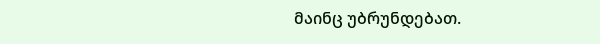მაინც უბრუნდებათ.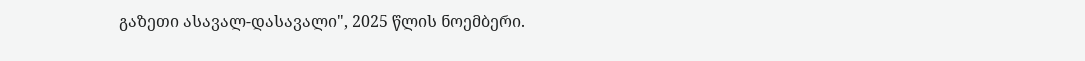გაზეთი ასავალ-დასავალი", 2025 წლის ნოემბერი.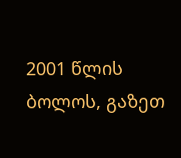2001 წლის ბოლოს, გაზეთ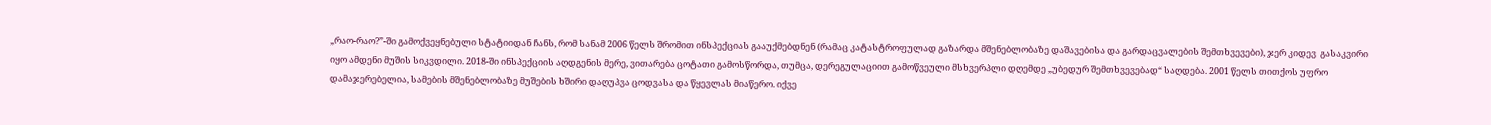„რაო-რაო?”-ში გამოქვეყნებული სტატიიდან ჩანს, რომ სანამ 2006 წელს შრომით ინსპექციას გააუქმებდნენ (რამაც კატასტროფულად გაზარდა მშენებლობაზე დაშავებისა და გარდაცვალების შემთხვევები), ჯერ კიდევ  გასაკვირი იყო ამდენი მუშის სიკვდილი. 2018-ში ინსპექციის აღდგენის მერე, ვითარება ცოტათი გამოსწორდა, თუმცა, დერეგულაციით გამოწვეული მსხვერპლი დღემდე „უბედურ შემთხვევებად“ საღდება. 2001 წელს თითქოს უფრო დამაჯერებელია, სამების მშენებლობაზე მუშების ხშირი დაღუპვა ცოდვასა და წყევლას მიაწერო. იქვე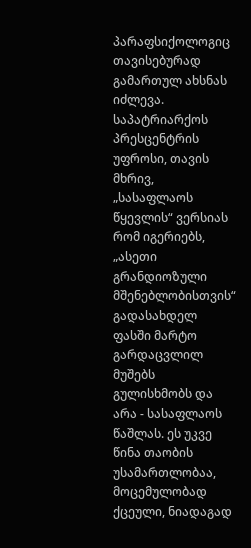პარაფსიქოლოგიც თავისებურად გამართულ ახსნას იძლევა. საპატრიარქოს პრესცენტრის უფროსი, თავის მხრივ, „სასაფლაოს წყევლის“ ვერსიას რომ იგერიებს, „ასეთი გრანდიოზული მშენებლობისთვის“ გადასახდელ ფასში მარტო გარდაცვლილ მუშებს გულისხმობს და არა - სასაფლაოს წაშლას. ეს უკვე წინა თაობის უსამართლობაა, მოცემულობად ქცეული, ნიადაგად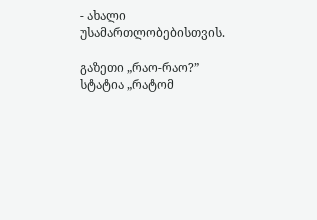- ახალი უსამართლობებისთვის.

გაზეთი „რაო-რაო?”
სტატია „რატომ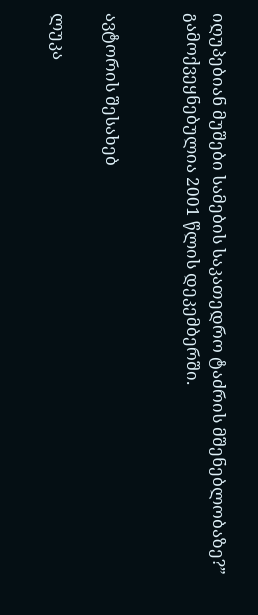იღუპებიან მუშები სამების საკათედრო ტაძრის მშენებლობაზე?” გამოქვეყნებულია 2001 წლის დეკემბერში.


ავტორის შესახებ

ლუკა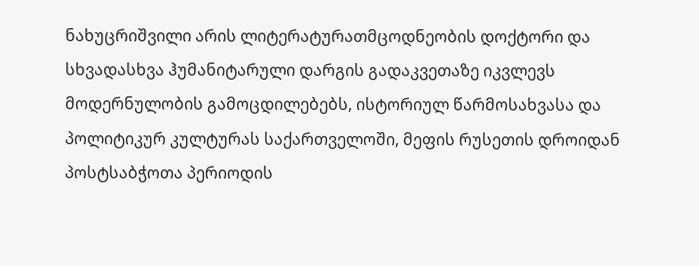ნახუცრიშვილი არის ლიტერატურათმცოდნეობის დოქტორი და სხვადასხვა ჰუმანიტარული დარგის გადაკვეთაზე იკვლევს მოდერნულობის გამოცდილებებს, ისტორიულ წარმოსახვასა და პოლიტიკურ კულტურას საქართველოში, მეფის რუსეთის დროიდან პოსტსაბჭოთა პერიოდის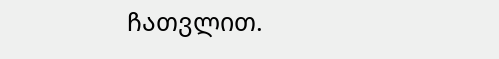ჩათვლით.